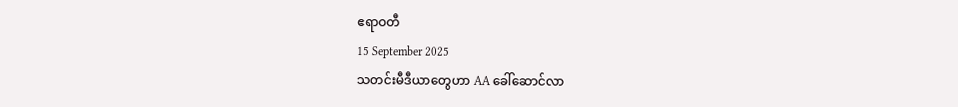ဧရာဝတီ
15 September 2025
သတင်းမီဒီယာတွေဟာ AA ခေါ်ဆောင်လာ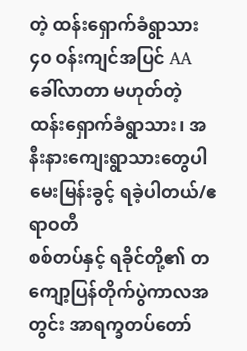တဲ့ ထန်းရှောက်ခံရွာသား ၄၀ ဝန်းကျင်အပြင် AA ခေါ်လာတာ မဟုတ်တဲ့ ထန်းရှောက်ခံရွာသား၊ အနီးနားကျေးရွာသားတွေပါ မေးမြန်းခွင့် ရခဲ့ပါတယ်/ဧရာဝတီ
စစ်တပ်နှင့် ရခိုင်တို့၏ တကျော့ပြန်တိုက်ပွဲကာလအတွင်း အာရက္ခတပ်တော်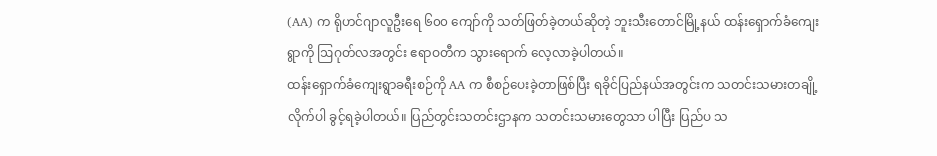(AA) က ရိုဟင်ဂျာလူဦးရေ ၆၀၀ ကျော်ကို သတ်ဖြတ်ခဲ့တယ်ဆိုတဲ့ ဘူးသီးတောင်မြို့နယ် ထန်းရှောက်ခံကျေးရွာကို ဩဂုတ်လအတွင်း ဧရာဝတီက သွားရောက် လေ့လာခဲ့ပါတယ်။
ထန်းရှောက်ခံကျေးရွာခရီးစဉ်ကို AA က စီစဉ်ပေးခဲ့တာဖြစ်ပြီး ရခိုင်ပြည်နယ်အတွင်းက သတင်းသမားတချို့ လိုက်ပါ ခွင့်ရခဲ့ပါတယ်။ ပြည်တွင်းသတင်းဌာနက သတင်းသမားတွေသာ ပါပြီး ပြည်ပ သ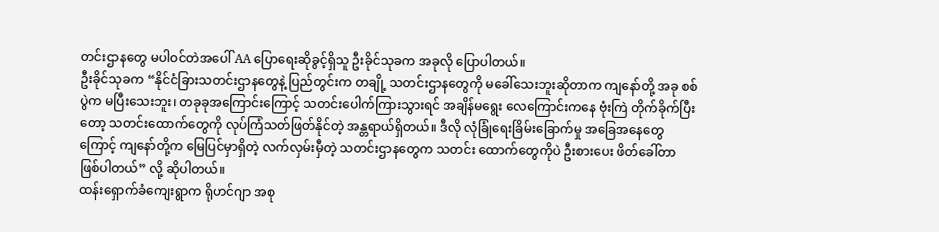တင်းဌာနတွေ မပါဝင်တဲအပေါ် AA ပြောရေးဆိုခွင့်ရှိသူ ဦးခိုင်သုခက အခုလို ပြောပါတယ်။
ဦးခိုင်သုခက “နိုင်ငံခြားသတင်းဌာနတွေနဲ့ ပြည်တွင်းက တချို့ သတင်းဌာနတွေကို မခေါ်သေးဘူးဆိုတာက ကျနော်တို့ အခု စစ်ပွဲက မပြီးသေးဘူး၊ တခုခုအကြောင်းကြောင့် သတင်းပေါက်ကြားသွားရင် အချိန်မရွေး လေကြောင်းကနေ ဗုံးကြဲ တိုက်ခိုက်ပြီးတော့ သတင်းထောက်တွေကို လုပ်ကြံသတ်ဖြတ်နိုင်တဲ့ အန္တရာယ်ရှိတယ်။ ဒီလို လုံခြုံရေးခြိမ်းခြောက်မှု အခြေအနေတွေကြောင့် ကျနော်တို့က မြေပြင်မှာရှိတဲ့ လက်လှမ်းမှီတဲ့ သတင်းဌာနတွေက သတင်း ထောက်တွေကိုပဲ ဦးစားပေး ဖိတ်ခေါ်တာ ဖြစ်ပါတယ်” လို့ ဆိုပါတယ်။
ထန်းရှောက်ခံကျေးရွာက ရိုဟင်ဂျာ အစု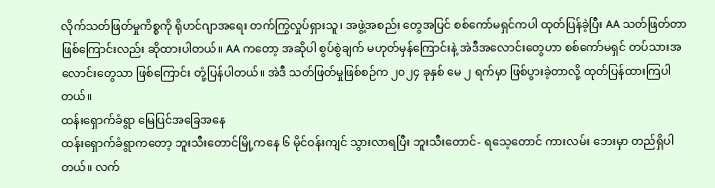လိုက်သတ်ဖြတ်မှုကိစ္စကို ရိုဟင်ဂျာအရေး တက်ကြွလှုပ်ရှားသူ၊ အဖွဲ့အစည်း တွေအပြင် စစ်ကော်မရှင်ကပါ ထုတ်ပြန်ခဲ့ပြီး AA သတ်ဖြတ်တာဖြစ်ကြောင်းလည်း ဆိုထားပါတယ်။ AA ကတော့ အဆိုပါ စွပ်စွဲချက် မဟုတ်မှန်ကြောင်းနဲ့ အဲဒီအလောင်းတွေဟာ စစ်ကော်မရှင် တပ်သားအလောင်းတွေသာ ဖြစ်ကြောင်း တုံ့ပြန်ပါတယ်။ အဲဒီ သတ်ဖြတ်မှုဖြစ်စဉ်က ၂၀၂၄ ခုနှစ် မေ ၂ ရက်မှာ ဖြစ်ပွားခဲ့တာလို့ ထုတ်ပြန်ထားကြပါတယ်။
ထန်းရှောက်ခံရွာ မြေပြင်အခြေအနေ
ထန်းရှောက်ခံရွာကတော့ ဘူးသီးတောင်မြို့ကနေ ၆ မိုင်ဝန်းကျင် သွားလာရပြီး ဘူးသီးတောင်- ရသေ့တောင် ကားလမ်း ဘေးမှာ တည်ရှိပါတယ်။ လက်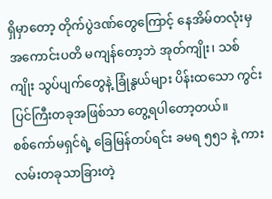ရှိမှာတော့ တိုက်ပွဲဒဏ်တွေကြောင့် နေအိမ်တလုံးမှ အကောင်းပတိ မကျန်တော့ဘဲ အုတ်ကျိုး၊ သစ်ကျိုး သွပ်ပျက်တွေနဲ့ ခြုံနွယ်များ ပိန်းထသော ကွင်းပြင်ကြီးတခုအဖြစ်သာ တွေ့ရပါတော့တယ်။
စစ်ကော်မရှင်ရဲ့ ခြေမြန်တပ်ရင်း ခမရ ၅၅၁ နဲ့ ကားလမ်းတခုသာခြားတဲ့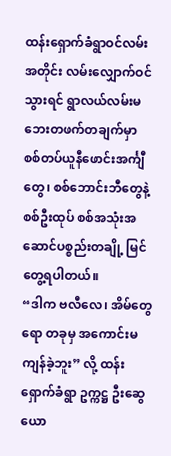ထန်းရှောက်ခံရွာဝင်လမ်းအတိုင်း လမ်းလျှောက်ဝင်သွားရင် ရွာလယ်လမ်းမဘေးတဖက်တချက်မှာ စစ်တပ်ယူနီဖောင်းအင်္ကျီတွေ၊ စစ်ဘောင်းဘီတွေနဲ့ စစ်ဦးထုပ် စစ်အသုံးအဆောင်ပစ္စည်းတချို့ မြင်တွေ့ရပါတယ်။
“ဒါက ဗလီလေ၊ အိမ်တွေရော တခုမှ အကောင်းမကျန်ခဲ့ဘူး” လို့ ထန်းရှောက်ခံရွာ ဥက္ကဋ္ဌ ဦးဆွေယော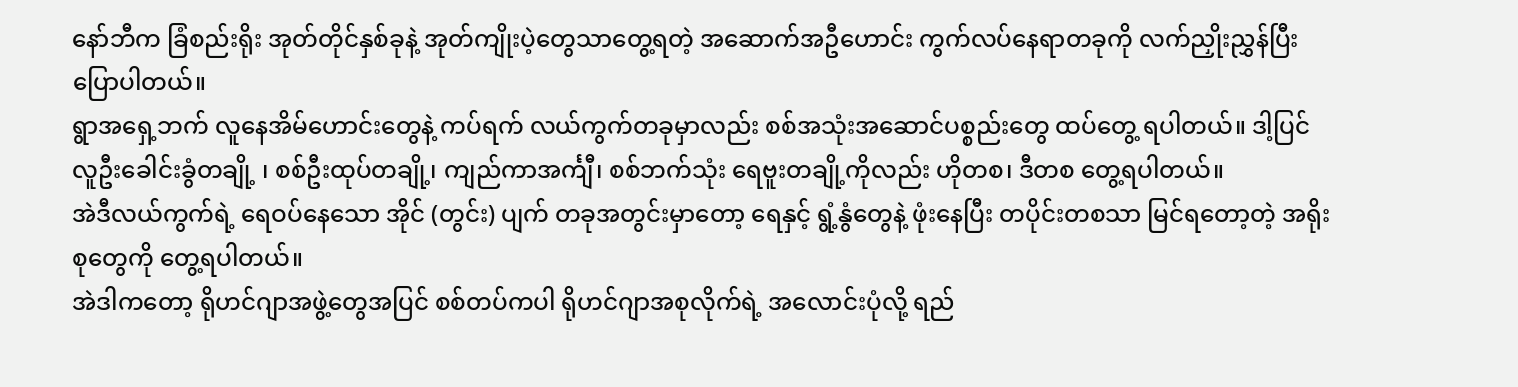နော်ဘီက ခြံစည်းရိုး အုတ်တိုင်နှစ်ခုနဲ့ အုတ်ကျိုးပဲ့တွေသာတွေ့ရတဲ့ အဆောက်အဦဟောင်း ကွက်လပ်နေရာတခုကို လက်ညှိုးညွှန်ပြီး ပြောပါတယ်။
ရွာအရှေ့ဘက် လူနေအိမ်ဟောင်းတွေနဲ့ ကပ်ရက် လယ်ကွက်တခုမှာလည်း စစ်အသုံးအဆောင်ပစ္စည်းတွေ ထပ်တွေ့ ရပါတယ်။ ဒါ့ပြင် လူဦးခေါင်းခွံတချို့ ၊ စစ်ဦးထုပ်တချို့၊ ကျည်ကာအင်္ကျီ၊ စစ်ဘက်သုံး ရေဗူးတချို့ကိုလည်း ဟိုတစ၊ ဒီတစ တွေ့ရပါတယ်။
အဲဒီလယ်ကွက်ရဲ့ ရေဝပ်နေသော အိုင် (တွင်း) ပျက် တခုအတွင်းမှာတော့ ရေနှင့် ရွံ့နွံတွေနဲ့ ဖုံးနေပြီး တပိုင်းတစသာ မြင်ရတော့တဲ့ အရိုးစုတွေကို တွေ့ရပါတယ်။
အဲဒါကတော့ ရိုဟင်ဂျာအဖွဲ့တွေအပြင် စစ်တပ်ကပါ ရိုဟင်ဂျာအစုလိုက်ရဲ့ အလောင်းပုံလို့ ရည်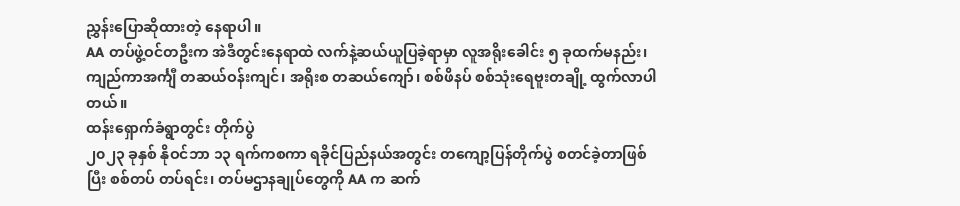ညွှန်းပြောဆိုထားတဲ့ နေရာပါ။
AA တပ်ဖွဲ့ဝင်တဦးက အဲဒီတွင်းနေရာထဲ လက်နဲ့ဆယ်ယူပြခဲ့ရာမှာ လူအရိုးခေါင်း ၅ ခုထက်မနည်း၊ ကျည်ကာအင်္ကျီ တဆယ်ဝန်းကျင်၊ အရိုးစ တဆယ်ကျော်၊ စစ်ဖိနပ် စစ်သုံးရေဗူးတချို့ ထွက်လာပါတယ်။
ထန်းရှောက်ခံရွာတွင်း တိုက်ပွဲ
၂၀၂၃ ခုနှစ် နိုဝင်ဘာ ၁၃ ရက်ကစကာ ရခိုင်ပြည်နယ်အတွင်း တကျော့ပြန်တိုက်ပွဲ စတင်ခဲ့တာဖြစ်ပြီး စစ်တပ် တပ်ရင်း၊ တပ်မဌာနချုပ်တွေကို AA က ဆက်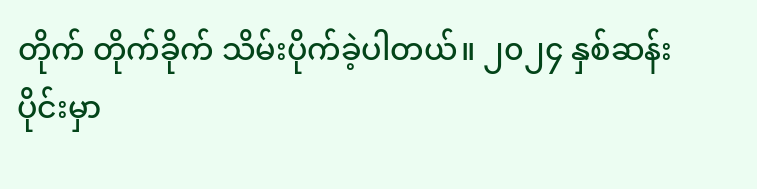တိုက် တိုက်ခိုက် သိမ်းပိုက်ခဲ့ပါတယ်။ ၂၀၂၄ နှစ်ဆန်းပိုင်းမှာ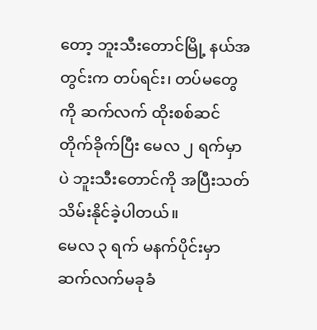တော့ ဘူးသီးတောင်မြို့ နယ်အတွင်းက တပ်ရင်း၊ တပ်မတွေကို ဆက်လက် ထိုးစစ်ဆင်တိုက်ခိုက်ပြီး မေလ ၂ ရက်မှာပဲ ဘူးသီးတောင်ကို အပြီးသတ် သိမ်းနိုင်ခဲ့ပါတယ်။
မေလ ၃ ရက် မနက်ပိုင်းမှာ ဆက်လက်မခုခံ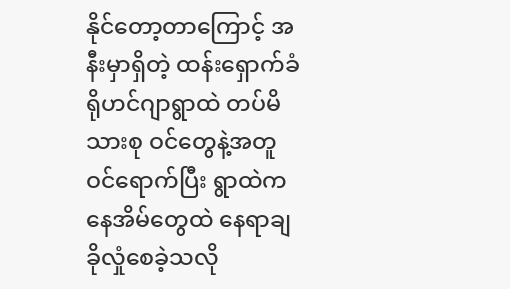နိုင်တော့တာကြောင့် အနီးမှာရှိတဲ့ ထန်းရှောက်ခံရိုဟင်ဂျာရွာထဲ တပ်မိသားစု ဝင်တွေနဲ့အတူ ဝင်ရောက်ပြီး ရွာထဲကနေအိမ်တွေထဲ နေရာချ ခိုလှုံစေခဲ့သလို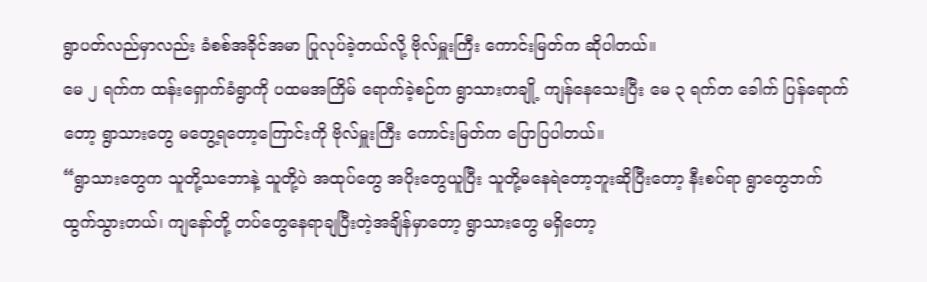ရွာပတ်လည်မှာလည်း ခံစစ်အခိုင်အမာ ပြုလုပ်ခဲ့တယ်လို့ ဗိုလ်မှူးကြီး ကောင်းမြတ်က ဆိုပါတယ်။
မေ ၂ ရက်က ထန်းရှောက်ခံရွာကို ပထမအကြိမ် ရောက်ခဲ့စဉ်က ရွာသားတချို့ ကျန်နေသေးပြီး မေ ၃ ရက်တ ခေါက် ပြန်ရောက်တော့ ရွာသားတွေ မတွေ့ရတော့ကြောင်းကို ဗိုလ်မှူးကြီး ကောင်းမြတ်က ပြောပြပါတယ်။
“ရွာသားတွေက သူတို့သဘောနဲ့ သူတို့ပဲ အထုပ်တွေ အပိုးတွေယူပြီး သူတို့မနေရဲတော့ဘူးဆိုပြီးတော့ နီးစပ်ရာ ရွာတွေဘက် ထွက်သွားတယ်၊ ကျနော်တို့ တပ်တွေနေရာချပြီးတဲ့အချိန်မှာတော့ ရွာသားတွေ မရှိတော့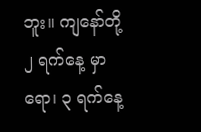ဘူး။ ကျနော်တို့ ၂ ရက်နေ့ မှာရော၊ ၃ ရက်နေ့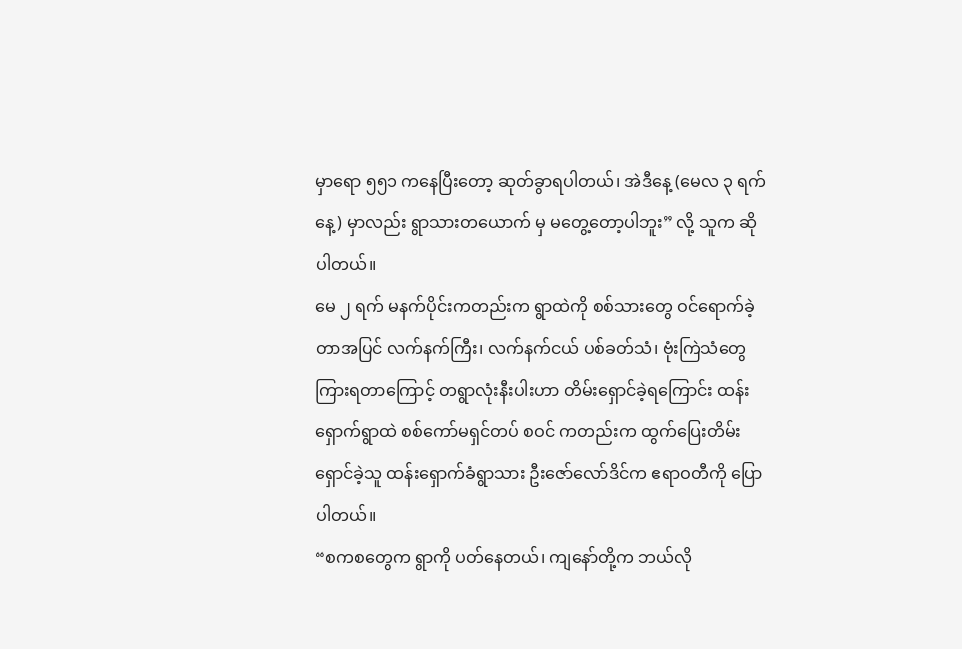မှာရော ၅၅၁ ကနေပြီးတော့ ဆုတ်ခွာရပါတယ်၊ အဲဒီနေ့ (မေလ ၃ ရက်နေ့) မှာလည်း ရွာသားတယောက် မှ မတွေ့တော့ပါဘူး” လို့ သူက ဆိုပါတယ်။
မေ ၂ ရက် မနက်ပိုင်းကတည်းက ရွာထဲကို စစ်သားတွေ ဝင်ရောက်ခဲ့တာအပြင် လက်နက်ကြီး၊ လက်နက်ငယ် ပစ်ခတ်သံ၊ ဗုံးကြဲသံတွေ ကြားရတာကြောင့် တရွာလုံးနီးပါးဟာ တိမ်းရှောင်ခဲ့ရကြောင်း ထန်းရှောက်ရွာထဲ စစ်ကော်မရှင်တပ် စဝင် ကတည်းက ထွက်ပြေးတိမ်းရှောင်ခဲ့သူ ထန်းရှောက်ခံရွာသား ဦးဇော်လော်ဒိင်က ဧရာဝတီကို ပြောပါတယ်။
“စကစတွေက ရွာကို ပတ်နေတယ်၊ ကျနော်တို့က ဘယ်လို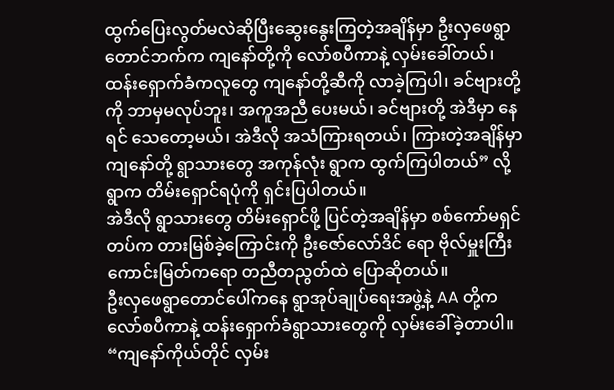ထွက်ပြေးလွတ်မလဲဆိုပြီးဆွေးနွေးကြတဲ့အချိန်မှာ ဦးလှဖေရွာ တောင်ဘက်က ကျနော်တို့ကို လော်စပီကာနဲ့ လှမ်းခေါ်တယ်၊ ထန်းရှောက်ခံကလူတွေ ကျနော်တို့ဆီကို လာခဲ့ကြပါ၊ ခင်ဗျားတို့ကို ဘာမှမလုပ်ဘူး၊ အကူအညီ ပေးမယ်၊ ခင်ဗျားတို့ အဲဒီမှာ နေရင် သေတော့မယ်၊ အဲဒီလို အသံကြားရတယ်၊ ကြားတဲ့အချိန်မှာ ကျနော်တို့ ရွာသားတွေ အကုန်လုံး ရွာက ထွက်ကြပါတယ်” လို့ ရွာက တိမ်းရှောင်ရပုံကို ရှင်းပြပါတယ်။
အဲဒီလို ရွာသားတွေ တိမ်းရှောင်ဖို့ ပြင်တဲ့အချိန်မှာ စစ်ကော်မရှင်တပ်က တားမြစ်ခဲ့ကြောင်းကို ဦးဇော်လော်ဒိင် ရော ဗိုလ်မှူးကြီး ကောင်းမြတ်ကရော တညီတညွတ်ထဲ ပြောဆိုတယ်။
ဦးလှဖေရွာတောင်ပေါ်ကနေ ရွာအုပ်ချုပ်ရေးအဖွဲ့နဲ့ AA တို့က လော်စပီကာနဲ့ ထန်းရှောက်ခံရွာသားတွေကို လှမ်းခေါ်ခဲ့တာပါ။
“ကျနော်ကိုယ်တိုင် လှမ်း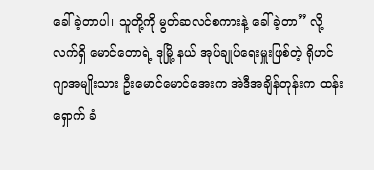ခေါ်ခဲ့တာပါ၊ သူတို့ကို မွတ်ဆလင်စကားနဲ့ ခေါ်ခဲ့တာ” လို့ လက်ရှိ မောင်တောရဲ့ ဒုမြို့ နယ် အုပ်ချုပ်ရေးမှူးဖြစ်တဲ့ ရိုဟင်ဂျာအမျိုးသား ဦးမောင်မောင်အေးက အဲဒီအချိန်တုန်းက ထန်းရှောက် ခံ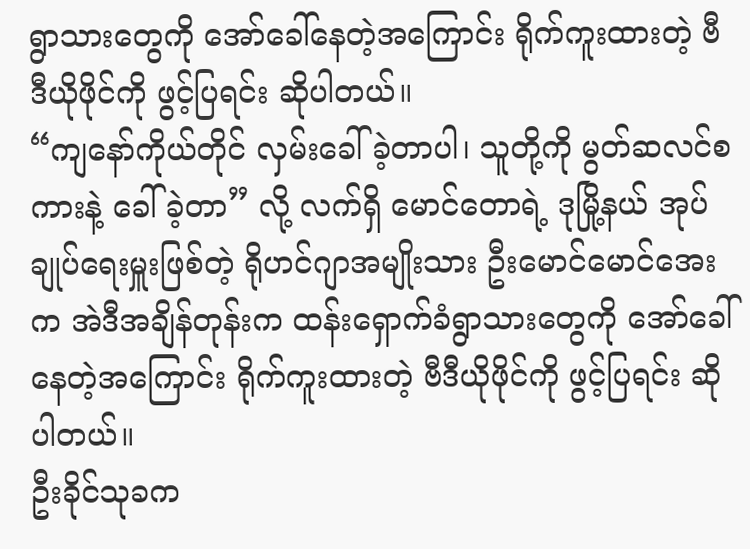ရွာသားတွေကို အော်ခေါ်နေတဲ့အကြောင်း ရိုက်ကူးထားတဲ့ ဗီဒီယိုဖိုင်ကို ဖွင့်ပြရင်း ဆိုပါတယ်။
“ကျနော်ကိုယ်တိုင် လှမ်းခေါ်ခဲ့တာပါ၊ သူတို့ကို မွတ်ဆလင်စကားနဲ့ ခေါ်ခဲ့တာ” လို့ လက်ရှိ မောင်တောရဲ့ ဒုမြို့နယ် အုပ်ချုပ်ရေးမှူးဖြစ်တဲ့ ရိုဟင်ဂျာအမျိုးသား ဦးမောင်မောင်အေးက အဲဒီအချိန်တုန်းက ထန်းရှောက်ခံရွာသားတွေကို အော်ခေါ်နေတဲ့အကြောင်း ရိုက်ကူးထားတဲ့ ဗီဒီယိုဖိုင်ကို ဖွင့်ပြရင်း ဆိုပါတယ်။
ဦးခိုင်သုခက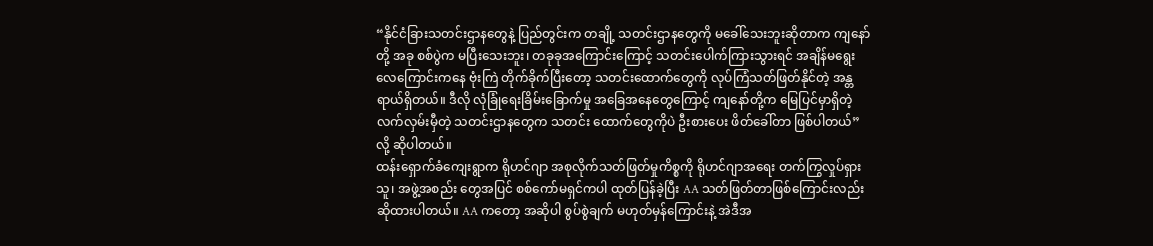“နိုင်ငံခြားသတင်းဌာနတွေနဲ့ ပြည်တွင်းက တချို့ သတင်းဌာနတွေကို မခေါ်သေးဘူးဆိုတာက ကျနော်တို့ အခု စစ်ပွဲက မပြီးသေးဘူး၊ တခုခုအကြောင်းကြောင့် သတင်းပေါက်ကြားသွားရင် အချိန်မရွေး လေကြောင်းကနေ ဗုံးကြဲ တိုက်ခိုက်ပြီးတော့ သတင်းထောက်တွေကို လုပ်ကြံသတ်ဖြတ်နိုင်တဲ့ အန္တရာယ်ရှိတယ်။ ဒီလို လုံခြုံရေးခြိမ်းခြောက်မှု အခြေအနေတွေကြောင့် ကျနော်တို့က မြေပြင်မှာရှိတဲ့ လက်လှမ်းမှီတဲ့ သတင်းဌာနတွေက သတင်း ထောက်တွေကိုပဲ ဦးစားပေး ဖိတ်ခေါ်တာ ဖြစ်ပါတယ်” လို့ ဆိုပါတယ်။
ထန်းရှောက်ခံကျေးရွာက ရိုဟင်ဂျာ အစုလိုက်သတ်ဖြတ်မှုကိစ္စကို ရိုဟင်ဂျာအရေး တက်ကြွလှုပ်ရှားသူ၊ အဖွဲ့အစည်း တွေအပြင် စစ်ကော်မရှင်ကပါ ထုတ်ပြန်ခဲ့ပြီး AA သတ်ဖြတ်တာဖြစ်ကြောင်းလည်း ဆိုထားပါတယ်။ AA ကတော့ အဆိုပါ စွပ်စွဲချက် မဟုတ်မှန်ကြောင်းနဲ့ အဲဒီအ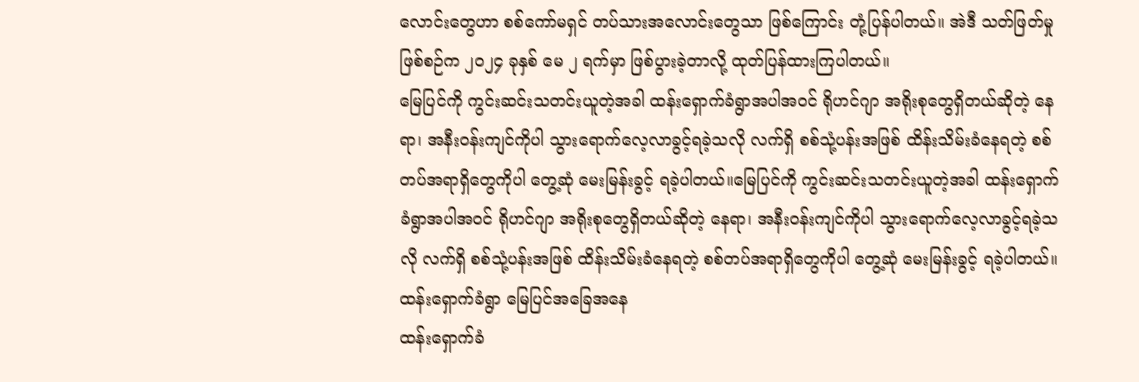လောင်းတွေဟာ စစ်ကော်မရှင် တပ်သားအလောင်းတွေသာ ဖြစ်ကြောင်း တုံ့ပြန်ပါတယ်။ အဲဒီ သတ်ဖြတ်မှုဖြစ်စဉ်က ၂၀၂၄ ခုနှစ် မေ ၂ ရက်မှာ ဖြစ်ပွားခဲ့တာလို့ ထုတ်ပြန်ထားကြပါတယ်။
မြေပြင်ကို ကွင်းဆင်းသတင်းယူတဲ့အခါ ထန်းရှောက်ခံရွာအပါအဝင် ရိုဟင်ဂျာ အရိုးစုတွေရှိတယ်ဆိုတဲ့ နေရာ၊ အနီးဝန်းကျင်ကိုပါ သွားရောက်လေ့လာခွင့်ရခဲ့သလို လက်ရှိ စစ်သုံ့ပန်းအဖြစ် ထိန်းသိမ်းခံနေရတဲ့ စစ်တပ်အရာရှိတွေကိုပါ တွေ့ဆုံ မေးမြန်းခွင့် ရခဲ့ပါတယ်။မြေပြင်ကို ကွင်းဆင်းသတင်းယူတဲ့အခါ ထန်းရှောက်ခံရွာအပါအဝင် ရိုဟင်ဂျာ အရိုးစုတွေရှိတယ်ဆိုတဲ့ နေရာ၊ အနီးဝန်းကျင်ကိုပါ သွားရောက်လေ့လာခွင့်ရခဲ့သလို လက်ရှိ စစ်သုံ့ပန်းအဖြစ် ထိန်းသိမ်းခံနေရတဲ့ စစ်တပ်အရာရှိတွေကိုပါ တွေ့ဆုံ မေးမြန်းခွင့် ရခဲ့ပါတယ်။
ထန်းရှောက်ခံရွာ မြေပြင်အခြေအနေ
ထန်းရှောက်ခံ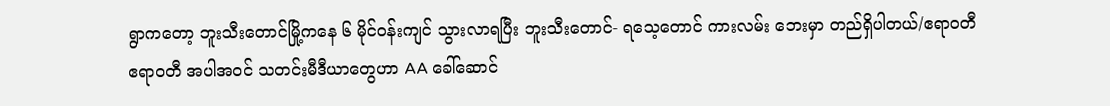ရွာကတော့ ဘူးသီးတောင်မြို့ကနေ ၆ မိုင်ဝန်းကျင် သွားလာရပြီး ဘူးသီးတောင်- ရသေ့တောင် ကားလမ်း ဘေးမှာ တည်ရှိပါတယ်/ဧရာဝတီ
ဧရာဝတီ အပါအဝင် သတင်းမီဒီယာတွေဟာ AA ခေါ်ဆောင်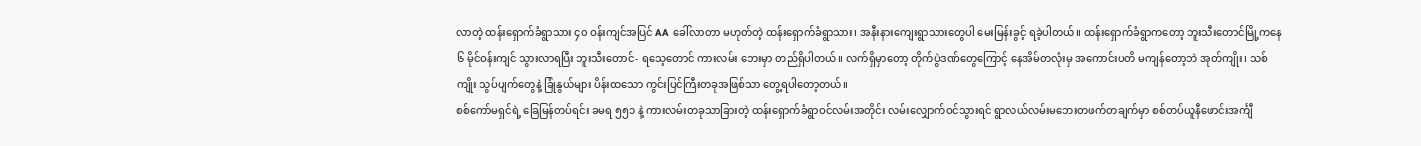လာတဲ့ ထန်းရှောက်ခံရွာသား ၄၀ ဝန်းကျင်အပြင် AA ခေါ်လာတာ မဟုတ်တဲ့ ထန်းရှောက်ခံရွာသား၊ အနီးနားကျေးရွာသားတွေပါ မေးမြန်းခွင့် ရခဲ့ပါတယ်။ ထန်းရှောက်ခံရွာကတော့ ဘူးသီးတောင်မြို့ကနေ ၆ မိုင်ဝန်းကျင် သွားလာရပြီး ဘူးသီးတောင်- ရသေ့တောင် ကားလမ်း ဘေးမှာ တည်ရှိပါတယ်။ လက်ရှိမှာတော့ တိုက်ပွဲဒဏ်တွေကြောင့် နေအိမ်တလုံးမှ အကောင်းပတိ မကျန်တော့ဘဲ အုတ်ကျိုး၊ သစ်ကျိုး သွပ်ပျက်တွေနဲ့ ခြုံနွယ်များ ပိန်းထသော ကွင်းပြင်ကြီးတခုအဖြစ်သာ တွေ့ရပါတော့တယ်။
စစ်ကော်မရှင်ရဲ့ ခြေမြန်တပ်ရင်း ခမရ ၅၅၁ နဲ့ ကားလမ်းတခုသာခြားတဲ့ ထန်းရှောက်ခံရွာဝင်လမ်းအတိုင်း လမ်းလျှောက်ဝင်သွားရင် ရွာလယ်လမ်းမဘေးတဖက်တချက်မှာ စစ်တပ်ယူနီဖောင်းအင်္ကျီ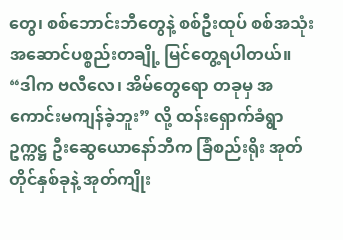တွေ၊ စစ်ဘောင်းဘီတွေနဲ့ စစ်ဦးထုပ် စစ်အသုံးအဆောင်ပစ္စည်းတချို့ မြင်တွေ့ရပါတယ်။
“ဒါက ဗလီလေ၊ အိမ်တွေရော တခုမှ အကောင်းမကျန်ခဲ့ဘူး” လို့ ထန်းရှောက်ခံရွာ ဥက္ကဋ္ဌ ဦးဆွေယောနော်ဘီက ခြံစည်းရိုး အုတ်တိုင်နှစ်ခုနဲ့ အုတ်ကျိုး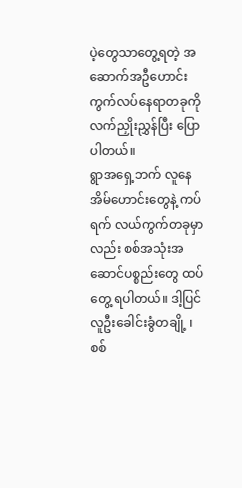ပဲ့တွေသာတွေ့ရတဲ့ အဆောက်အဦဟောင်း ကွက်လပ်နေရာတခုကို လက်ညှိုးညွှန်ပြီး ပြောပါတယ်။
ရွာအရှေ့ဘက် လူနေအိမ်ဟောင်းတွေနဲ့ ကပ်ရက် လယ်ကွက်တခုမှာလည်း စစ်အသုံးအဆောင်ပစ္စည်းတွေ ထပ်တွေ့ ရပါတယ်။ ဒါ့ပြင် လူဦးခေါင်းခွံတချို့ ၊ စစ်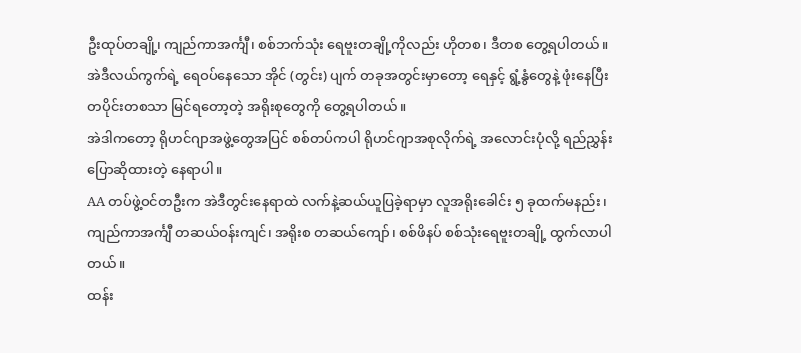ဦးထုပ်တချို့၊ ကျည်ကာအင်္ကျီ၊ စစ်ဘက်သုံး ရေဗူးတချို့ကိုလည်း ဟိုတစ၊ ဒီတစ တွေ့ရပါတယ်။
အဲဒီလယ်ကွက်ရဲ့ ရေဝပ်နေသော အိုင် (တွင်း) ပျက် တခုအတွင်းမှာတော့ ရေနှင့် ရွံ့နွံတွေနဲ့ ဖုံးနေပြီး တပိုင်းတစသာ မြင်ရတော့တဲ့ အရိုးစုတွေကို တွေ့ရပါတယ်။
အဲဒါကတော့ ရိုဟင်ဂျာအဖွဲ့တွေအပြင် စစ်တပ်ကပါ ရိုဟင်ဂျာအစုလိုက်ရဲ့ အလောင်းပုံလို့ ရည်ညွှန်းပြောဆိုထားတဲ့ နေရာပါ။
AA တပ်ဖွဲ့ဝင်တဦးက အဲဒီတွင်းနေရာထဲ လက်နဲ့ဆယ်ယူပြခဲ့ရာမှာ လူအရိုးခေါင်း ၅ ခုထက်မနည်း၊ ကျည်ကာအင်္ကျီ တဆယ်ဝန်းကျင်၊ အရိုးစ တဆယ်ကျော်၊ စစ်ဖိနပ် စစ်သုံးရေဗူးတချို့ ထွက်လာပါတယ်။
ထန်း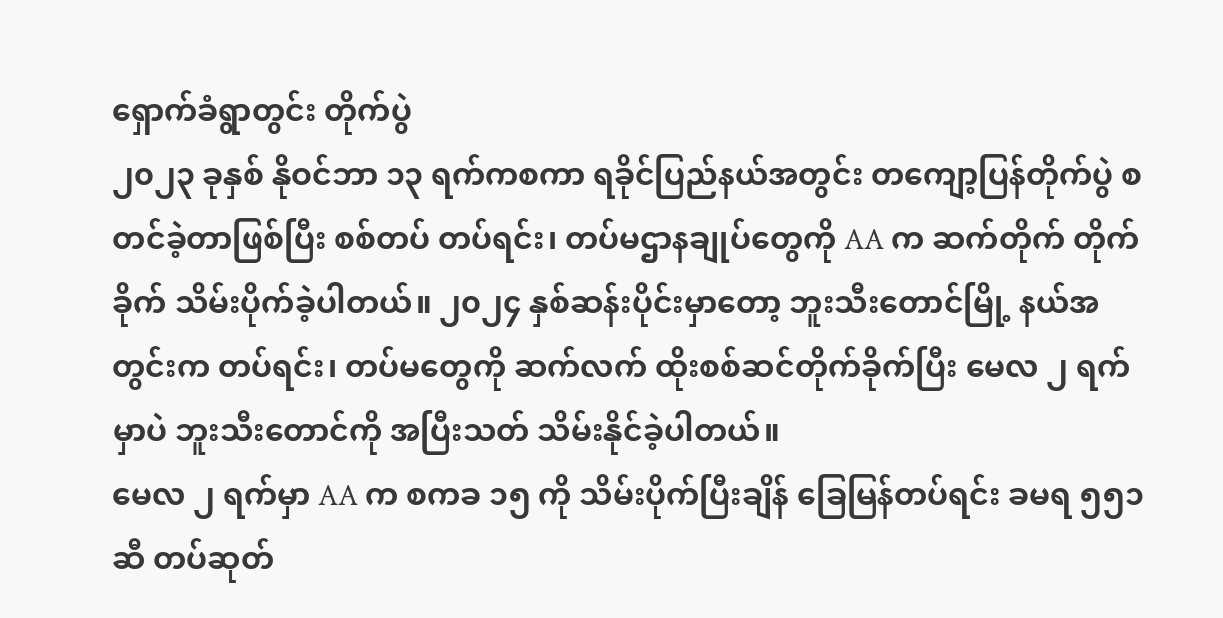ရှောက်ခံရွာတွင်း တိုက်ပွဲ
၂၀၂၃ ခုနှစ် နိုဝင်ဘာ ၁၃ ရက်ကစကာ ရခိုင်ပြည်နယ်အတွင်း တကျော့ပြန်တိုက်ပွဲ စတင်ခဲ့တာဖြစ်ပြီး စစ်တပ် တပ်ရင်း၊ တပ်မဌာနချုပ်တွေကို AA က ဆက်တိုက် တိုက်ခိုက် သိမ်းပိုက်ခဲ့ပါတယ်။ ၂၀၂၄ နှစ်ဆန်းပိုင်းမှာတော့ ဘူးသီးတောင်မြို့ နယ်အတွင်းက တပ်ရင်း၊ တပ်မတွေကို ဆက်လက် ထိုးစစ်ဆင်တိုက်ခိုက်ပြီး မေလ ၂ ရက်မှာပဲ ဘူးသီးတောင်ကို အပြီးသတ် သိမ်းနိုင်ခဲ့ပါတယ်။
မေလ ၂ ရက်မှာ AA က စကခ ၁၅ ကို သိမ်းပိုက်ပြီးချိန် ခြေမြန်တပ်ရင်း ခမရ ၅၅၁ ဆီ တပ်ဆုတ်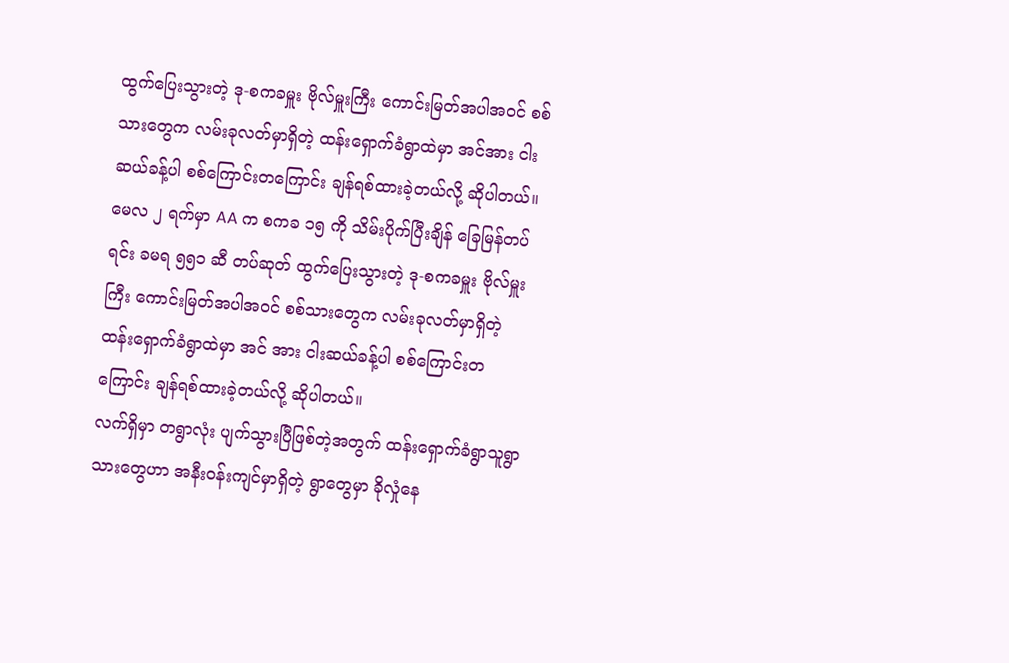ထွက်ပြေးသွားတဲ့ ဒု-စကခမှူး ဗိုလ်မှူးကြီး ကောင်းမြတ်အပါအဝင် စစ်သားတွေက လမ်းခုလတ်မှာရှိတဲ့ ထန်းရှောက်ခံရွာထဲမှာ အင်အား ငါးဆယ်ခန့်ပါ စစ်ကြောင်းတကြောင်း ချန်ရစ်ထားခဲ့တယ်လို့ ဆိုပါတယ်။မေလ ၂ ရက်မှာ AA က စကခ ၁၅ ကို သိမ်းပိုက်ပြီးချိန် ခြေမြန်တပ်ရင်း ခမရ ၅၅၁ ဆီ တပ်ဆုတ် ထွက်ပြေးသွားတဲ့ ဒု-စကခမှူး ဗိုလ်မှူးကြီး ကောင်းမြတ်အပါအဝင် စစ်သားတွေက လမ်းခုလတ်မှာရှိတဲ့ ထန်းရှောက်ခံရွာထဲမှာ အင် အား ငါးဆယ်ခန့်ပါ စစ်ကြောင်းတကြောင်း ချန်ရစ်ထားခဲ့တယ်လို့ ဆိုပါတယ်။
လက်ရှိမှာ တရွာလုံး ပျက်သွားပြီဖြစ်တဲ့အတွက် ထန်းရှောက်ခံရွာသူရွာသားတွေဟာ အနီးဝန်းကျင်မှာရှိတဲ့ ရွာတွေမှာ ခိုလှုံနေ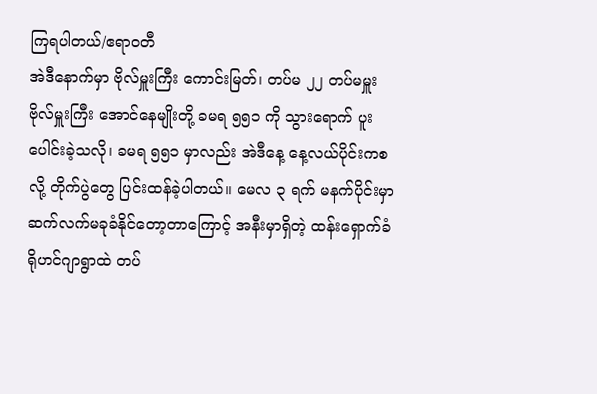ကြရပါတယ်/ဧရာဝတီ
အဲဒီနောက်မှာ ဗိုလ်မှူးကြီး ကောင်းမြတ်၊ တပ်မ ၂၂ တပ်မမှူး ဗိုလ်မှူးကြီး အောင်နေမျိုးတို့ ခမရ ၅၅၁ ကို သွားရောက် ပူးပေါင်းခဲ့သလို၊ ခမရ ၅၅၁ မှာလည်း အဲဒီနေ့ နေ့လယ်ပိုင်းကစလို့ တိုက်ပွဲတွေ ပြင်းထန်ခဲ့ပါတယ်။ မေလ ၃ ရက် မနက်ပိုင်းမှာ ဆက်လက်မခုခံနိုင်တော့တာကြောင့် အနီးမှာရှိတဲ့ ထန်းရှောက်ခံရိုဟင်ဂျာရွာထဲ တပ်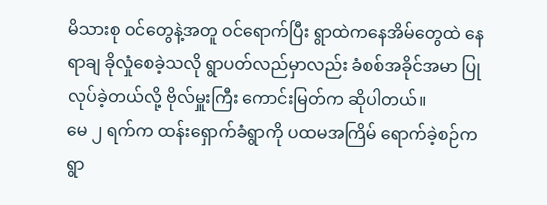မိသားစု ဝင်တွေနဲ့အတူ ဝင်ရောက်ပြီး ရွာထဲကနေအိမ်တွေထဲ နေရာချ ခိုလှုံစေခဲ့သလို ရွာပတ်လည်မှာလည်း ခံစစ်အခိုင်အမာ ပြုလုပ်ခဲ့တယ်လို့ ဗိုလ်မှူးကြီး ကောင်းမြတ်က ဆိုပါတယ်။
မေ ၂ ရက်က ထန်းရှောက်ခံရွာကို ပထမအကြိမ် ရောက်ခဲ့စဉ်က ရွာ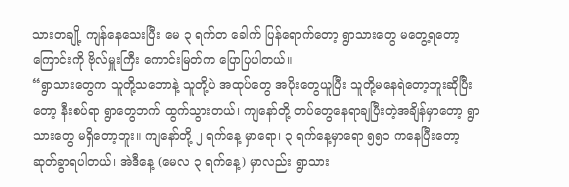သားတချို့ ကျန်နေသေးပြီး မေ ၃ ရက်တ ခေါက် ပြန်ရောက်တော့ ရွာသားတွေ မတွေ့ရတော့ကြောင်းကို ဗိုလ်မှူးကြီး ကောင်းမြတ်က ပြောပြပါတယ်။
“ရွာသားတွေက သူတို့သဘောနဲ့ သူတို့ပဲ အထုပ်တွေ အပိုးတွေယူပြီး သူတို့မနေရဲတော့ဘူးဆိုပြီးတော့ နီးစပ်ရာ ရွာတွေဘက် ထွက်သွားတယ်၊ ကျနော်တို့ တပ်တွေနေရာချပြီးတဲ့အချိန်မှာတော့ ရွာသားတွေ မရှိတော့ဘူး။ ကျနော်တို့ ၂ ရက်နေ့ မှာရော၊ ၃ ရက်နေ့မှာရော ၅၅၁ ကနေပြီးတော့ ဆုတ်ခွာရပါတယ်၊ အဲဒီနေ့ (မေလ ၃ ရက်နေ့) မှာလည်း ရွာသား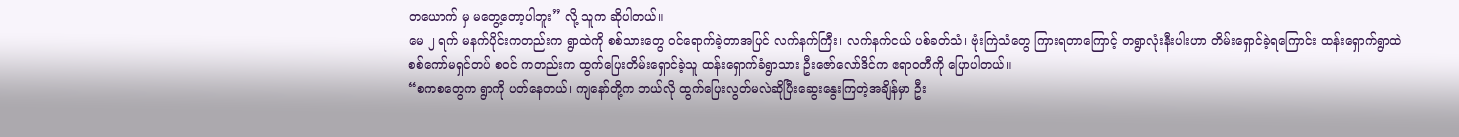တယောက် မှ မတွေ့တော့ပါဘူး” လို့ သူက ဆိုပါတယ်။
မေ ၂ ရက် မနက်ပိုင်းကတည်းက ရွာထဲကို စစ်သားတွေ ဝင်ရောက်ခဲ့တာအပြင် လက်နက်ကြီး၊ လက်နက်ငယ် ပစ်ခတ်သံ၊ ဗုံးကြဲသံတွေ ကြားရတာကြောင့် တရွာလုံးနီးပါးဟာ တိမ်းရှောင်ခဲ့ရကြောင်း ထန်းရှောက်ရွာထဲ စစ်ကော်မရှင်တပ် စဝင် ကတည်းက ထွက်ပြေးတိမ်းရှောင်ခဲ့သူ ထန်းရှောက်ခံရွာသား ဦးဇော်လော်ဒိင်က ဧရာဝတီကို ပြောပါတယ်။
“စကစတွေက ရွာကို ပတ်နေတယ်၊ ကျနော်တို့က ဘယ်လို ထွက်ပြေးလွတ်မလဲဆိုပြီးဆွေးနွေးကြတဲ့အချိန်မှာ ဦး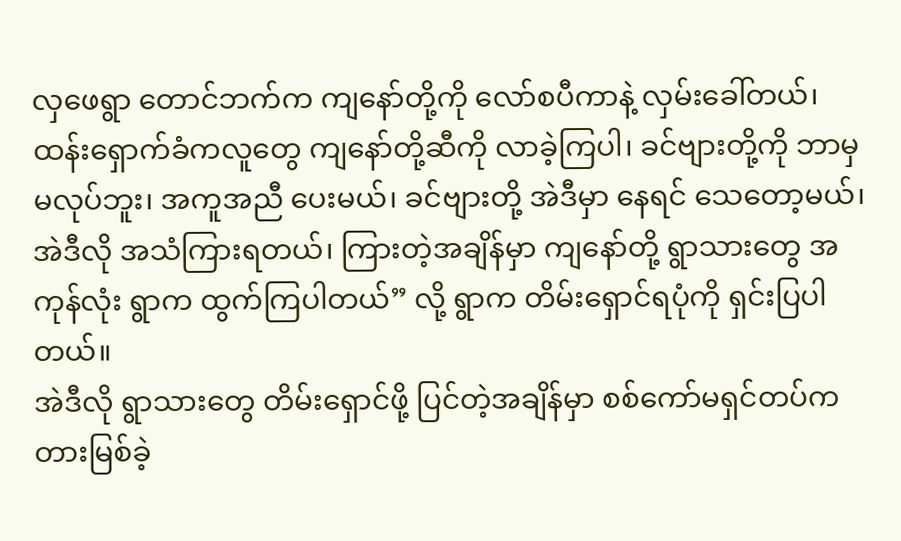လှဖေရွာ တောင်ဘက်က ကျနော်တို့ကို လော်စပီကာနဲ့ လှမ်းခေါ်တယ်၊ ထန်းရှောက်ခံကလူတွေ ကျနော်တို့ဆီကို လာခဲ့ကြပါ၊ ခင်ဗျားတို့ကို ဘာမှမလုပ်ဘူး၊ အကူအညီ ပေးမယ်၊ ခင်ဗျားတို့ အဲဒီမှာ နေရင် သေတော့မယ်၊ အဲဒီလို အသံကြားရတယ်၊ ကြားတဲ့အချိန်မှာ ကျနော်တို့ ရွာသားတွေ အကုန်လုံး ရွာက ထွက်ကြပါတယ်” လို့ ရွာက တိမ်းရှောင်ရပုံကို ရှင်းပြပါတယ်။
အဲဒီလို ရွာသားတွေ တိမ်းရှောင်ဖို့ ပြင်တဲ့အချိန်မှာ စစ်ကော်မရှင်တပ်က တားမြစ်ခဲ့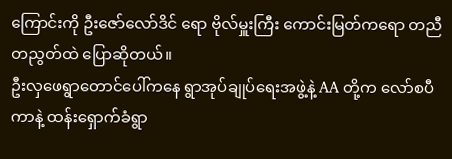ကြောင်းကို ဦးဇော်လော်ဒိင် ရော ဗိုလ်မှူးကြီး ကောင်းမြတ်ကရော တညီတညွတ်ထဲ ပြောဆိုတယ်။
ဦးလှဖေရွာတောင်ပေါ်ကနေ ရွာအုပ်ချုပ်ရေးအဖွဲ့နဲ့ AA တို့က လော်စပီကာနဲ့ ထန်းရှောက်ခံရွာ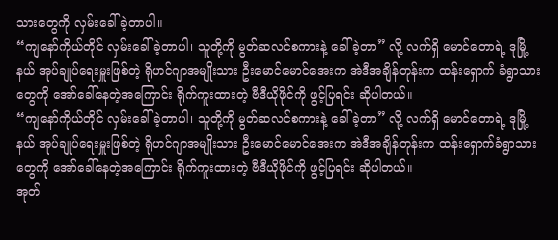သားတွေကို လှမ်းခေါ်ခဲ့တာပါ။
“ကျနော်ကိုယ်တိုင် လှမ်းခေါ်ခဲ့တာပါ၊ သူတို့ကို မွတ်ဆလင်စကားနဲ့ ခေါ်ခဲ့တာ” လို့ လက်ရှိ မောင်တောရဲ့ ဒုမြို့ နယ် အုပ်ချုပ်ရေးမှူးဖြစ်တဲ့ ရိုဟင်ဂျာအမျိုးသား ဦးမောင်မောင်အေးက အဲဒီအချိန်တုန်းက ထန်းရှောက် ခံရွာသားတွေကို အော်ခေါ်နေတဲ့အကြောင်း ရိုက်ကူးထားတဲ့ ဗီဒီယိုဖိုင်ကို ဖွင့်ပြရင်း ဆိုပါတယ်။
“ကျနော်ကိုယ်တိုင် လှမ်းခေါ်ခဲ့တာပါ၊ သူတို့ကို မွတ်ဆလင်စကားနဲ့ ခေါ်ခဲ့တာ” လို့ လက်ရှိ မောင်တောရဲ့ ဒုမြို့နယ် အုပ်ချုပ်ရေးမှူးဖြစ်တဲ့ ရိုဟင်ဂျာအမျိုးသား ဦးမောင်မောင်အေးက အဲဒီအချိန်တုန်းက ထန်းရှောက်ခံရွာသားတွေကို အော်ခေါ်နေတဲ့အကြောင်း ရိုက်ကူးထားတဲ့ ဗီဒီယိုဖိုင်ကို ဖွင့်ပြရင်း ဆိုပါတယ်။
အုတ်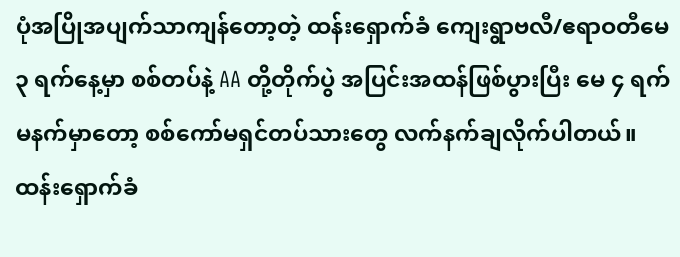ပုံအပြိုအပျက်သာကျန်တော့တဲ့ ထန်းရှောက်ခံ ကျေးရွာဗလီ/ဧရာဝတီမေ ၃ ရက်နေ့မှာ စစ်တပ်နဲ့ AA တို့တိုက်ပွဲ အပြင်းအထန်ဖြစ်ပွားပြီး မေ ၄ ရက် မနက်မှာတော့ စစ်ကော်မရှင်တပ်သားတွေ လက်နက်ချလိုက်ပါတယ်။
ထန်းရှောက်ခံ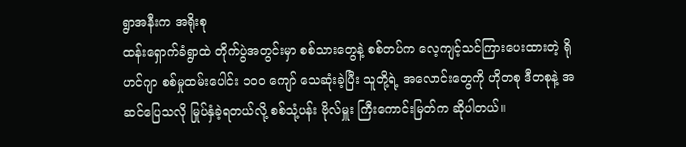ရွာအနီးက အရိုးစု
ထန်းရှောက်ခံရွာထဲ တိုက်ပွဲအတွင်းမှာ စစ်သားတွေနဲ့ စစ်တပ်က လေ့ကျင့်သင်ကြားပေးထားတဲ့ ရိုဟင်ဂျာ စစ်မှုထမ်းပေါင်း ၁၀၀ ကျော် သေဆုံးခဲ့ပြီး သူတို့ရဲ့ အလောင်းတွေကို ဟိုတစု ဒီတစုနဲ့ အဆင်ပြေသလို မြုပ်နှံခဲ့ရတယ်လို့ စစ်သုံ့ပန်း ဗိုလ်မှူး ကြီးကောင်းမြတ်က ဆိုပါတယ်။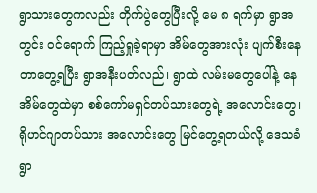ရွာသားတွေကလည်း တိုက်ပွဲတွေပြီးလို့ မေ ၈ ရက်မှာ ရွာအတွင်း ဝင်ရောက် ကြည့်ရှုခဲ့ရာမှာ အိမ်တွေအားလုံး ပျက်စီးနေ တာတွေ့ရပြီး ရွာအနီးပတ်လည်၊ ရွာထဲ လမ်းမတွေပေါ်နဲ့ နေအိမ်တွေထဲမှာ စစ်ကော်မရှင်တပ်သားတွေရဲ့ အလောင်းတွေ၊ ရိုဟင်ဂျာတပ်သား အလောင်းတွေ မြင်တွေ့ရတယ်လို့ ဒေသခံ ရွာ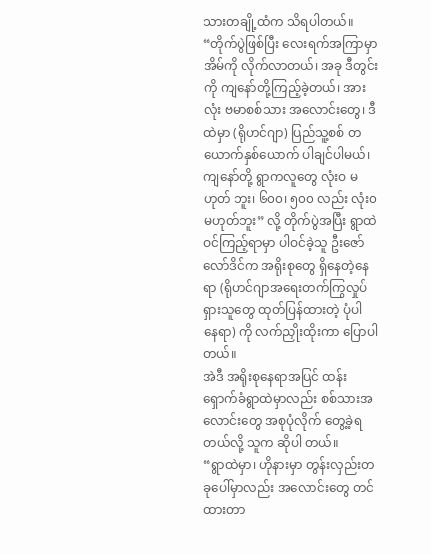သားတချို့ထံက သိရပါတယ်။
“တိုက်ပွဲဖြစ်ပြီး လေးရက်အကြာမှာ အိမ်ကို လိုက်လာတယ်၊ အခု ဒီတွင်းကို ကျနော်တို့ကြည့်ခဲ့တယ်၊ အားလုံး ဗမာစစ်သား အလောင်းတွေ၊ ဒီထဲမှာ (ရိုဟင်ဂျာ) ပြည်သူ့စစ် တယောက်နှစ်ယောက် ပါချင်ပါမယ်၊ ကျနော်တို့ ရွာကလူတွေ လုံးဝ မဟုတ် ဘူး၊ ၆၀၀၊ ၅၀၀ လည်း လုံး၀ မဟုတ်ဘူး” လို့ တိုက်ပွဲအပြီး ရွာထဲ ဝင်ကြည့်ရာမှာ ပါဝင်ခဲ့သူ ဦးဇော်လော်ဒိင်က အရိုးစုတွေ ရှိနေတဲ့နေရာ (ရိုဟင်ဂျာအရေးတက်ကြွလှုပ်ရှားသူတွေ ထုတ်ပြန်ထားတဲ့ ပုံပါ နေရာ) ကို လက်ညှိုးထိုးကာ ပြောပါတယ်။
အဲဒီ အရိုးစုနေရာအပြင် ထန်းရှောက်ခံရွာထဲမှာလည်း စစ်သားအလောင်းတွေ အစုပုံလိုက် တွေ့ခဲ့ရတယ်လို့ သူက ဆိုပါ တယ်။
“ရွာထဲမှာ၊ ဟိုနားမှာ တွန်းလှည်းတခုပေါ်မှာလည်း အလောင်းတွေ တင်ထားတာ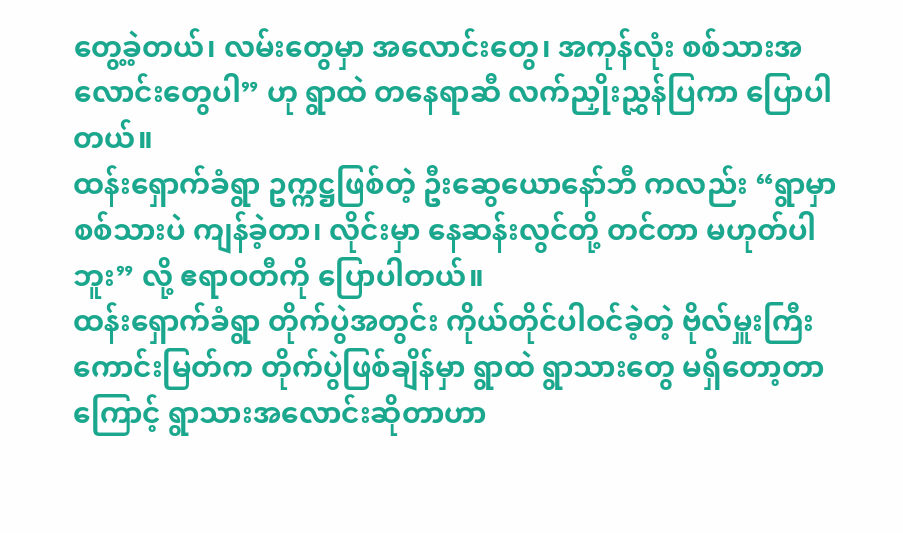တွေ့ခဲ့တယ်၊ လမ်းတွေမှာ အလောင်းတွေ၊ အကုန်လုံး စစ်သားအလောင်းတွေပါ” ဟု ရွာထဲ တနေရာဆီ လက်ညှိုးညွှန်ပြကာ ပြောပါတယ်။
ထန်းရှောက်ခံရွာ ဥက္ကဋ္ဌဖြစ်တဲ့ ဦးဆွေယောနော်ဘီ ကလည်း “ရွာမှာ စစ်သားပဲ ကျန်ခဲ့တာ၊ လိုင်းမှာ နေဆန်းလွင်တို့ တင်တာ မဟုတ်ပါဘူး” လို့ ဧရာဝတီကို ပြောပါတယ်။
ထန်းရှောက်ခံရွာ တိုက်ပွဲအတွင်း ကိုယ်တိုင်ပါဝင်ခဲ့တဲ့ ဗိုလ်မှူးကြီး ကောင်းမြတ်က တိုက်ပွဲဖြစ်ချိန်မှာ ရွာထဲ ရွာသားတွေ မရှိတော့တာကြောင့် ရွာသားအလောင်းဆိုတာဟာ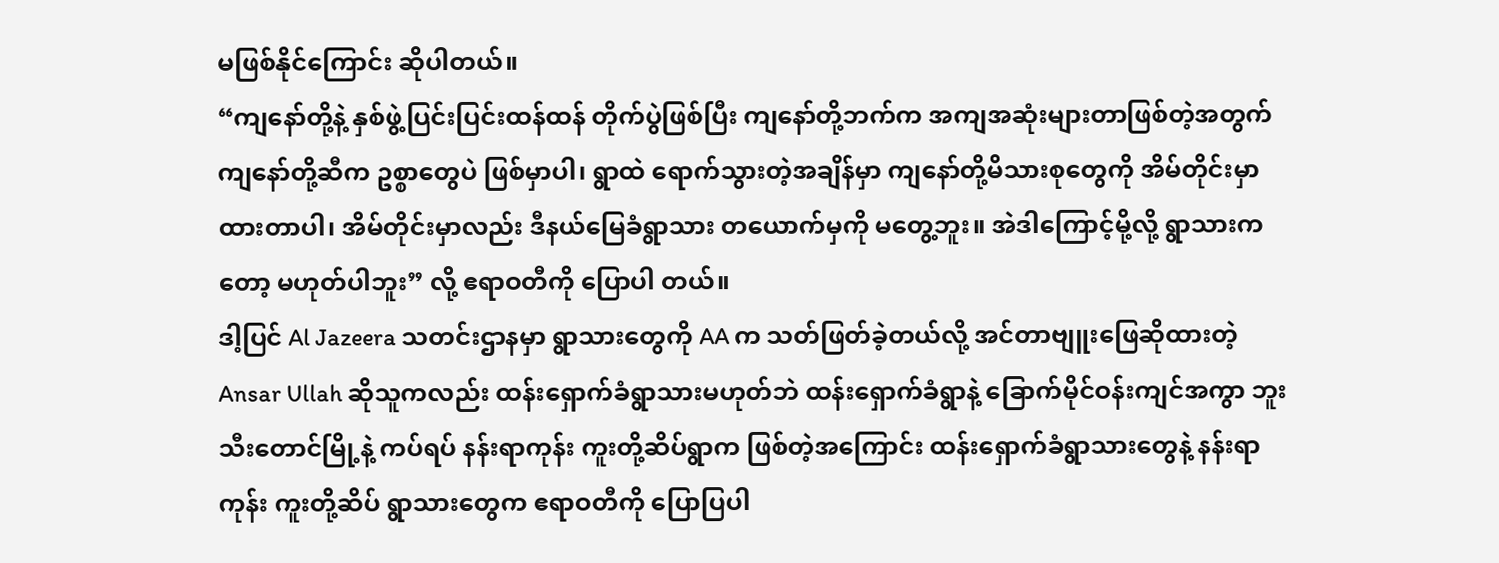မဖြစ်နိုင်ကြောင်း ဆိုပါတယ်။
“ကျနော်တို့နဲ့ နှစ်ဖွဲ့ပြင်းပြင်းထန်ထန် တိုက်ပွဲဖြစ်ပြီး ကျနော်တို့ဘက်က အကျအဆုံးများတာဖြစ်တဲ့အတွက် ကျနော်တို့ဆီက ဥစ္စာတွေပဲ ဖြစ်မှာပါ၊ ရွာထဲ ရောက်သွားတဲ့အချိန်မှာ ကျနော်တို့မိသားစုတွေကို အိမ်တိုင်းမှာ ထားတာပါ၊ အိမ်တိုင်းမှာလည်း ဒီနယ်မြေခံရွာသား တယောက်မှကို မတွေ့ဘူး။ အဲဒါကြောင့်မို့လို့ ရွာသားကတော့ မဟုတ်ပါဘူး” လို့ ဧရာဝတီကို ပြောပါ တယ်။
ဒါ့ပြင် Al Jazeera သတင်းဌာနမှာ ရွာသားတွေကို AA က သတ်ဖြတ်ခဲ့တယ်လို့ အင်တာဗျူးဖြေဆိုထားတဲ့ Ansar Ullah ဆိုသူကလည်း ထန်းရှောက်ခံရွာသားမဟုတ်ဘဲ ထန်းရှောက်ခံရွာနဲ့ ခြောက်မိုင်ဝန်းကျင်အကွာ ဘူးသီးတောင်မြို့နဲ့ ကပ်ရပ် နန်းရာကုန်း ကူးတို့ဆိပ်ရွာက ဖြစ်တဲ့အကြောင်း ထန်းရှောက်ခံရွာသားတွေနဲ့ နန်းရာကုန်း ကူးတို့ဆိပ် ရွာသားတွေက ဧရာဝတီကို ပြောပြပါ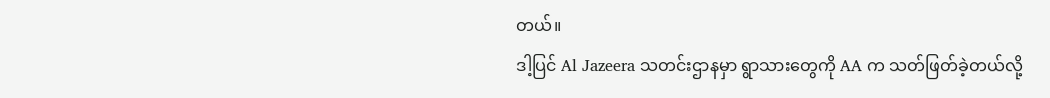တယ်။
ဒါ့ပြင် Al Jazeera သတင်းဌာနမှာ ရွာသားတွေကို AA က သတ်ဖြတ်ခဲ့တယ်လို့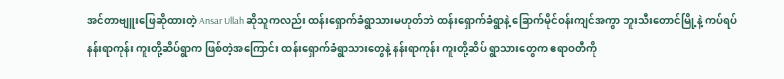အင်တာဗျူးဖြေဆိုထားတဲ့ Ansar Ullah ဆိုသူကလည်း ထန်းရှောက်ခံရွာသားမဟုတ်ဘဲ ထန်းရှောက်ခံရွာနဲ့ ခြောက်မိုင်ဝန်းကျင်အကွာ ဘူးသီးတောင်မြို့နဲ့ ကပ်ရပ် နန်းရာကုန်း ကူးတို့ဆိပ်ရွာက ဖြစ်တဲ့အကြောင်း ထန်းရှောက်ခံရွာသားတွေနဲ့ နန်းရာကုန်း ကူးတို့ဆိပ် ရွာသားတွေက ဧရာဝတီကို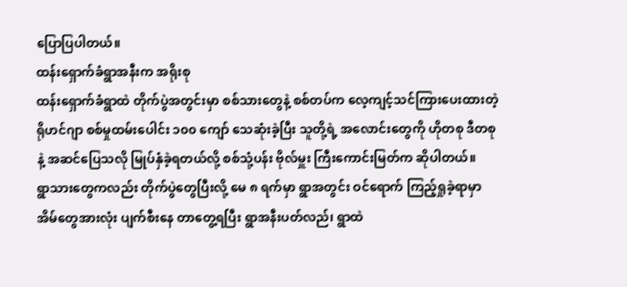ပြောပြပါတယ်။
ထန်းရှောက်ခံရွာအနီးက အရိုးစု
ထန်းရှောက်ခံရွာထဲ တိုက်ပွဲအတွင်းမှာ စစ်သားတွေနဲ့ စစ်တပ်က လေ့ကျင့်သင်ကြားပေးထားတဲ့ ရိုဟင်ဂျာ စစ်မှုထမ်းပေါင်း ၁၀၀ ကျော် သေဆုံးခဲ့ပြီး သူတို့ရဲ့ အလောင်းတွေကို ဟိုတစု ဒီတစုနဲ့ အဆင်ပြေသလို မြုပ်နှံခဲ့ရတယ်လို့ စစ်သုံ့ပန်း ဗိုလ်မှူး ကြီးကောင်းမြတ်က ဆိုပါတယ်။
ရွာသားတွေကလည်း တိုက်ပွဲတွေပြီးလို့ မေ ၈ ရက်မှာ ရွာအတွင်း ဝင်ရောက် ကြည့်ရှုခဲ့ရာမှာ အိမ်တွေအားလုံး ပျက်စီးနေ တာတွေ့ရပြီး ရွာအနီးပတ်လည်၊ ရွာထဲ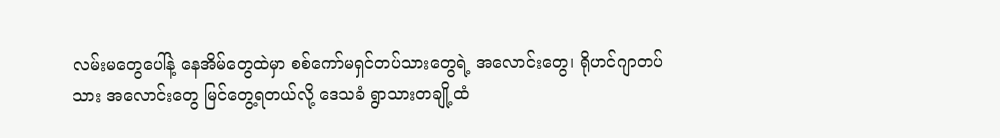လမ်းမတွေပေါ်နဲ့ နေအိမ်တွေထဲမှာ စစ်ကော်မရှင်တပ်သားတွေရဲ့ အလောင်းတွေ၊ ရိုဟင်ဂျာတပ်သား အလောင်းတွေ မြင်တွေ့ရတယ်လို့ ဒေသခံ ရွာသားတချို့ထံ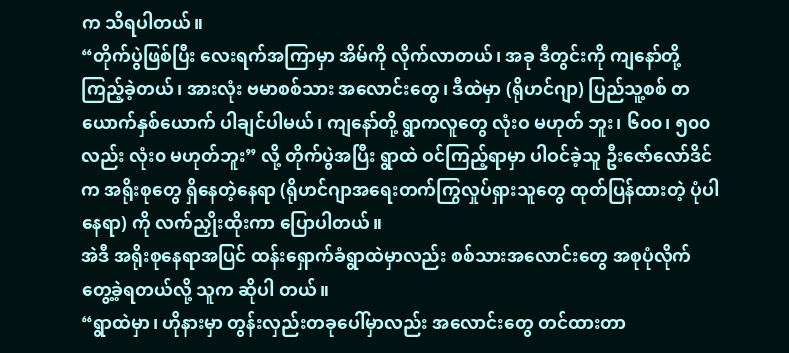က သိရပါတယ်။
“တိုက်ပွဲဖြစ်ပြီး လေးရက်အကြာမှာ အိမ်ကို လိုက်လာတယ်၊ အခု ဒီတွင်းကို ကျနော်တို့ကြည့်ခဲ့တယ်၊ အားလုံး ဗမာစစ်သား အလောင်းတွေ၊ ဒီထဲမှာ (ရိုဟင်ဂျာ) ပြည်သူ့စစ် တယောက်နှစ်ယောက် ပါချင်ပါမယ်၊ ကျနော်တို့ ရွာကလူတွေ လုံးဝ မဟုတ် ဘူး၊ ၆၀၀၊ ၅၀၀ လည်း လုံး၀ မဟုတ်ဘူး” လို့ တိုက်ပွဲအပြီး ရွာထဲ ဝင်ကြည့်ရာမှာ ပါဝင်ခဲ့သူ ဦးဇော်လော်ဒိင်က အရိုးစုတွေ ရှိနေတဲ့နေရာ (ရိုဟင်ဂျာအရေးတက်ကြွလှုပ်ရှားသူတွေ ထုတ်ပြန်ထားတဲ့ ပုံပါ နေရာ) ကို လက်ညှိုးထိုးကာ ပြောပါတယ်။
အဲဒီ အရိုးစုနေရာအပြင် ထန်းရှောက်ခံရွာထဲမှာလည်း စစ်သားအလောင်းတွေ အစုပုံလိုက် တွေ့ခဲ့ရတယ်လို့ သူက ဆိုပါ တယ်။
“ရွာထဲမှာ၊ ဟိုနားမှာ တွန်းလှည်းတခုပေါ်မှာလည်း အလောင်းတွေ တင်ထားတာ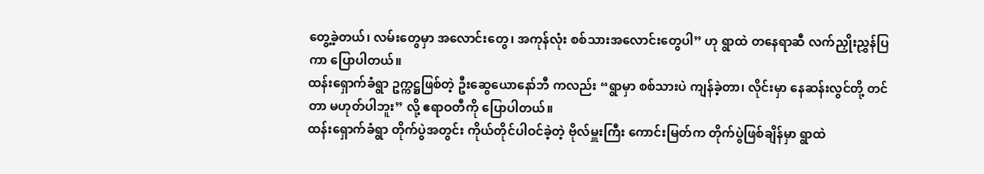တွေ့ခဲ့တယ်၊ လမ်းတွေမှာ အလောင်းတွေ၊ အကုန်လုံး စစ်သားအလောင်းတွေပါ” ဟု ရွာထဲ တနေရာဆီ လက်ညှိုးညွှန်ပြကာ ပြောပါတယ်။
ထန်းရှောက်ခံရွာ ဥက္ကဋ္ဌဖြစ်တဲ့ ဦးဆွေယောနော်ဘီ ကလည်း “ရွာမှာ စစ်သားပဲ ကျန်ခဲ့တာ၊ လိုင်းမှာ နေဆန်းလွင်တို့ တင်တာ မဟုတ်ပါဘူး” လို့ ဧရာဝတီကို ပြောပါတယ်။
ထန်းရှောက်ခံရွာ တိုက်ပွဲအတွင်း ကိုယ်တိုင်ပါဝင်ခဲ့တဲ့ ဗိုလ်မှူးကြီး ကောင်းမြတ်က တိုက်ပွဲဖြစ်ချိန်မှာ ရွာထဲ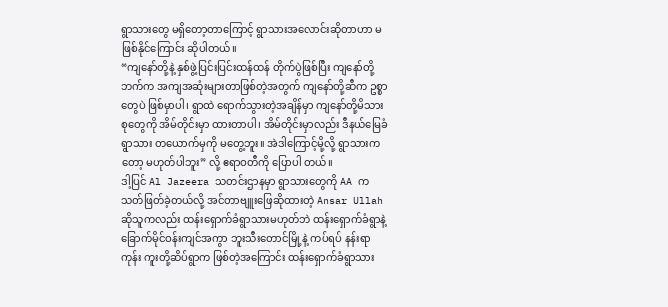ရွာသားတွေ မရှိတော့တာကြောင့် ရွာသားအလောင်းဆိုတာဟာ မဖြစ်နိုင်ကြောင်း ဆိုပါတယ်။
“ကျနော်တို့နဲ့ နှစ်ဖွဲ့ပြင်းပြင်းထန်ထန် တိုက်ပွဲဖြစ်ပြီး ကျနော်တို့ဘက်က အကျအဆုံးများတာဖြစ်တဲ့အတွက် ကျနော်တို့ဆီက ဥစ္စာတွေပဲ ဖြစ်မှာပါ၊ ရွာထဲ ရောက်သွားတဲ့အချိန်မှာ ကျနော်တို့မိသားစုတွေကို အိမ်တိုင်းမှာ ထားတာပါ၊ အိမ်တိုင်းမှာလည်း ဒီနယ်မြေခံရွာသား တယောက်မှကို မတွေ့ဘူး။ အဲဒါကြောင့်မို့လို့ ရွာသားကတော့ မဟုတ်ပါဘူး” လို့ ဧရာဝတီကို ပြောပါ တယ်။
ဒါ့ပြင် Al Jazeera သတင်းဌာနမှာ ရွာသားတွေကို AA က သတ်ဖြတ်ခဲ့တယ်လို့ အင်တာဗျူးဖြေဆိုထားတဲ့ Ansar Ullah ဆိုသူကလည်း ထန်းရှောက်ခံရွာသားမဟုတ်ဘဲ ထန်းရှောက်ခံရွာနဲ့ ခြောက်မိုင်ဝန်းကျင်အကွာ ဘူးသီးတောင်မြို့နဲ့ ကပ်ရပ် နန်းရာကုန်း ကူးတို့ဆိပ်ရွာက ဖြစ်တဲ့အကြောင်း ထန်းရှောက်ခံရွာသား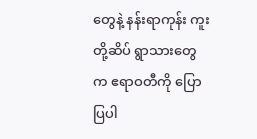တွေနဲ့ နန်းရာကုန်း ကူးတို့ဆိပ် ရွာသားတွေက ဧရာဝတီကို ပြောပြပါ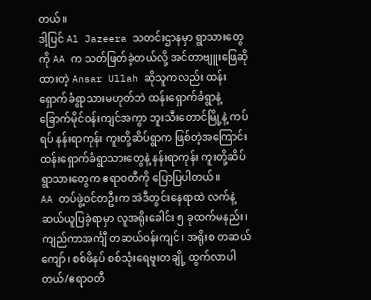တယ်။
ဒါ့ပြင် Al Jazeera သတင်းဌာနမှာ ရွာသားတွေကို AA က သတ်ဖြတ်ခဲ့တယ်လို့ အင်တာဗျူးဖြေဆိုထားတဲ့ Ansar Ullah ဆိုသူကလည်း ထန်းရှောက်ခံရွာသားမဟုတ်ဘဲ ထန်းရှောက်ခံရွာနဲ့ ခြောက်မိုင်ဝန်းကျင်အကွာ ဘူးသီးတောင်မြို့နဲ့ ကပ်ရပ် နန်းရာကုန်း ကူးတို့ဆိပ်ရွာက ဖြစ်တဲ့အကြောင်း ထန်းရှောက်ခံရွာသားတွေနဲ့ နန်းရာကုန်း ကူးတို့ဆိပ် ရွာသားတွေက ဧရာဝတီကို ပြောပြပါတယ်။
AA တပ်ဖွဲ့ဝင်တဦးက အဲဒီတွင်းနေရာထဲ လက်နဲ့ဆယ်ယူပြခဲ့ရာမှာ လူအရိုးခေါင်း ၅ ခုထက်မနည်း၊ ကျည်ကာအင်္ကျီ တဆယ်ဝန်းကျင်၊ အရိုးစ တဆယ်ကျော်၊ စစ်ဖိနပ် စစ်သုံးရေဗူးတချို့ ထွက်လာပါတယ်/ဧရာဝတီ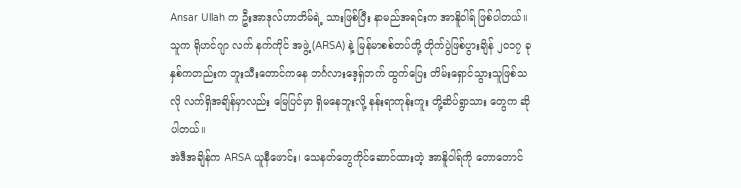Ansar Ullah က ဦးအာဒုလ်ဟာတိမ်ရဲ့ သားဖြစ်ပြီး နာမည်အရင်းက အာနိူဝါရ် ဖြစ်ပါတယ်။ သူက ရိုဟင်ဂျာ လက် နက်ကိုင် အဖွဲ့ (ARSA) နဲ့ မြန်မာစစ်တပ်တို့ တိုက်ပွဲဖြစ်ပွားချိန် ၂၀၁၇ ခုနှစ်ကတည်းက ဘူးသီးတောင်ကနေ ဘင်္ဂလားဒေ့ရှ်ဘက် ထွက်ပြေး တိမ်းရှောင်သွားသူဖြစ်သလို လက်ရှိအချိန်မှာလည်း မြေပြင်မှာ ရှိမနေဘူးလို့ နန်းရာကုန်းကူး တို့ဆိပ်ရွာသား တွေက ဆိုပါတယ်။
အဲဒီအချိန်က ARSA ယူနီဖောင်း၊ သေနတ်တွေကိုင်ဆောင်ထားတဲ့ အာနိူဝါရ်ကို တောတောင်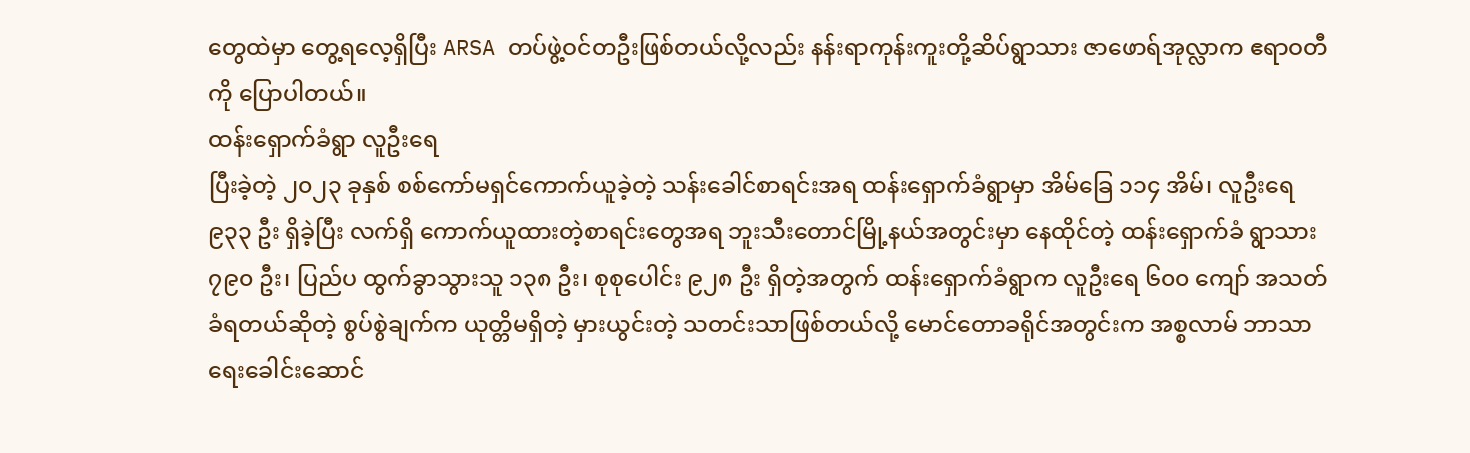တွေထဲမှာ တွေ့ရလေ့ရှိပြီး ARSA တပ်ဖွဲ့ဝင်တဦးဖြစ်တယ်လို့လည်း နန်းရာကုန်းကူးတို့ဆိပ်ရွာသား ဇာဖောရ်အုလ္လာက ဧရာဝတီကို ပြောပါတယ်။
ထန်းရှောက်ခံရွာ လူဦးရေ
ပြီးခဲ့တဲ့ ၂၀၂၃ ခုနှစ် စစ်ကော်မရှင်ကောက်ယူခဲ့တဲ့ သန်းခေါင်စာရင်းအရ ထန်းရှောက်ခံရွာမှာ အိမ်ခြေ ၁၁၄ အိမ်၊ လူဦးရေ ၉၃၃ ဦး ရှိခဲ့ပြီး လက်ရှိ ကောက်ယူထားတဲ့စာရင်းတွေအရ ဘူးသီးတောင်မြို့နယ်အတွင်းမှာ နေထိုင်တဲ့ ထန်းရှောက်ခံ ရွာသား ၇၉၀ ဦး၊ ပြည်ပ ထွက်ခွာသွားသူ ၁၃၈ ဦး၊ စုစုပေါင်း ၉၂၈ ဦး ရှိတဲ့အတွက် ထန်းရှောက်ခံရွာက လူဦးရေ ၆၀၀ ကျော် အသတ်ခံရတယ်ဆိုတဲ့ စွပ်စွဲချက်က ယုတ္တိမရှိတဲ့ မှားယွင်းတဲ့ သတင်းသာဖြစ်တယ်လို့ မောင်တောခရိုင်အတွင်းက အစ္စလာမ် ဘာသာရေးခေါင်းဆောင်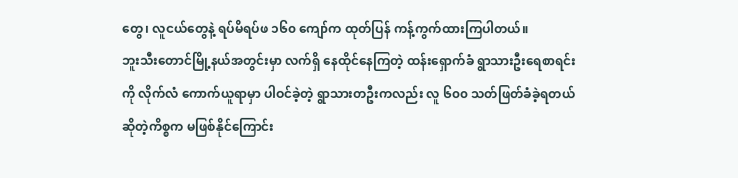တွေ၊ လူငယ်တွေနဲ့ ရပ်မိရပ်ဖ ၁၆၀ ကျော်က ထုတ်ပြန် ကန့်ကွက်ထားကြပါတယ်။
ဘူးသီးတောင်မြို့နယ်အတွင်းမှာ လက်ရှိ နေထိုင်နေကြတဲ့ ထန်းရှောက်ခံ ရွာသားဦးရေစာရင်းကို လိုက်လံ ကောက်ယူရာမှာ ပါဝင်ခဲ့တဲ့ ရွာသားတဦးကလည်း လူ ၆၀၀ သတ်ဖြတ်ခံခဲ့ရတယ် ဆိုတဲ့ကိစ္စက မဖြစ်နိုင်ကြောင်း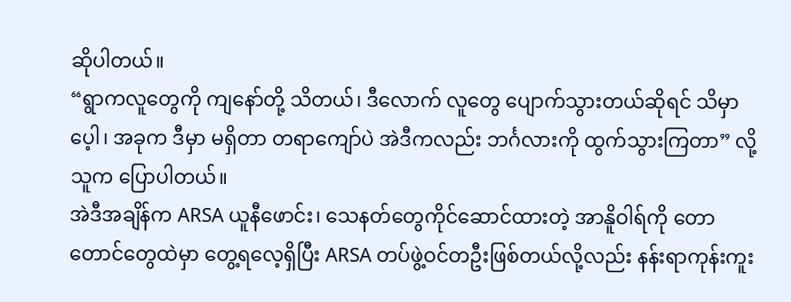ဆိုပါတယ်။
“ရွာကလူတွေကို ကျနော်တို့ သိတယ်၊ ဒီလောက် လူတွေ ပျောက်သွားတယ်ဆိုရင် သိမှာပေ့ါ၊ အခုက ဒီမှာ မရှိတာ တရာကျော်ပဲ အဲဒီကလည်း ဘင်္ဂလားကို ထွက်သွားကြတာ” လို့ သူက ပြောပါတယ်။
အဲဒီအချိန်က ARSA ယူနီဖောင်း၊ သေနတ်တွေကိုင်ဆောင်ထားတဲ့ အာနိူဝါရ်ကို တောတောင်တွေထဲမှာ တွေ့ရလေ့ရှိပြီး ARSA တပ်ဖွဲ့ဝင်တဦးဖြစ်တယ်လို့လည်း နန်းရာကုန်းကူး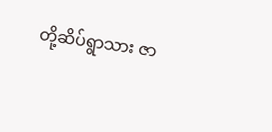တို့ဆိပ်ရွာသား ဇာ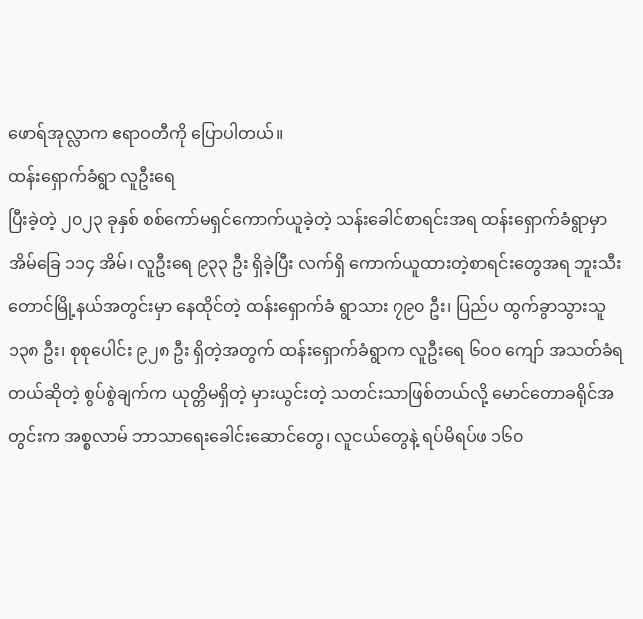ဖောရ်အုလ္လာက ဧရာဝတီကို ပြောပါတယ်။
ထန်းရှောက်ခံရွာ လူဦးရေ
ပြီးခဲ့တဲ့ ၂၀၂၃ ခုနှစ် စစ်ကော်မရှင်ကောက်ယူခဲ့တဲ့ သန်းခေါင်စာရင်းအရ ထန်းရှောက်ခံရွာမှာ အိမ်ခြေ ၁၁၄ အိမ်၊ လူဦးရေ ၉၃၃ ဦး ရှိခဲ့ပြီး လက်ရှိ ကောက်ယူထားတဲ့စာရင်းတွေအရ ဘူးသီးတောင်မြို့နယ်အတွင်းမှာ နေထိုင်တဲ့ ထန်းရှောက်ခံ ရွာသား ၇၉၀ ဦး၊ ပြည်ပ ထွက်ခွာသွားသူ ၁၃၈ ဦး၊ စုစုပေါင်း ၉၂၈ ဦး ရှိတဲ့အတွက် ထန်းရှောက်ခံရွာက လူဦးရေ ၆၀၀ ကျော် အသတ်ခံရတယ်ဆိုတဲ့ စွပ်စွဲချက်က ယုတ္တိမရှိတဲ့ မှားယွင်းတဲ့ သတင်းသာဖြစ်တယ်လို့ မောင်တောခရိုင်အတွင်းက အစ္စလာမ် ဘာသာရေးခေါင်းဆောင်တွေ၊ လူငယ်တွေနဲ့ ရပ်မိရပ်ဖ ၁၆၀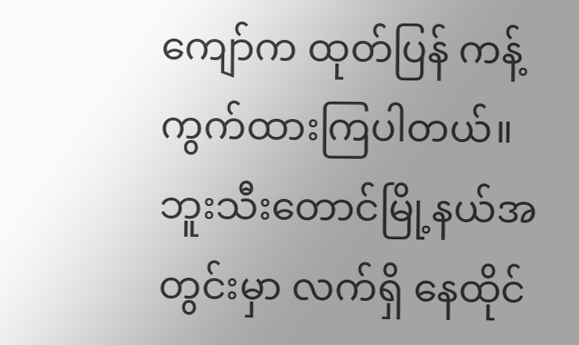ကျော်က ထုတ်ပြန် ကန့်ကွက်ထားကြပါတယ်။
ဘူးသီးတောင်မြို့နယ်အတွင်းမှာ လက်ရှိ နေထိုင်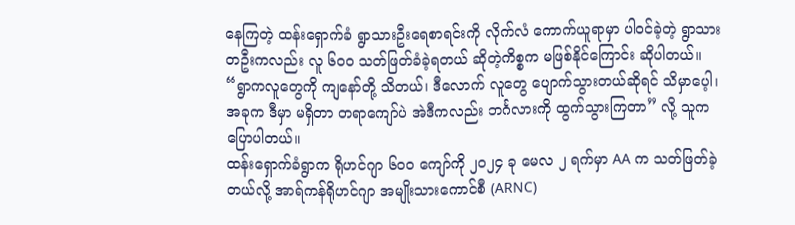နေကြတဲ့ ထန်းရှောက်ခံ ရွာသားဦးရေစာရင်းကို လိုက်လံ ကောက်ယူရာမှာ ပါဝင်ခဲ့တဲ့ ရွာသားတဦးကလည်း လူ ၆၀၀ သတ်ဖြတ်ခံခဲ့ရတယ် ဆိုတဲ့ကိစ္စက မဖြစ်နိုင်ကြောင်း ဆိုပါတယ်။
“ရွာကလူတွေကို ကျနော်တို့ သိတယ်၊ ဒီလောက် လူတွေ ပျောက်သွားတယ်ဆိုရင် သိမှာပေ့ါ၊ အခုက ဒီမှာ မရှိတာ တရာကျော်ပဲ အဲဒီကလည်း ဘင်္ဂလားကို ထွက်သွားကြတာ” လို့ သူက ပြောပါတယ်။
ထန်းရှောက်ခံရွာက ရိုဟင်ဂျာ ၆၀၀ ကျော်ကို ၂၀၂၄ ခု မေလ ၂ ရက်မှာ AA က သတ်ဖြတ်ခဲ့တယ်လို့ အာရ်ကန်ရိုဟင်ဂျာ အမျိုးသားကောင်စီ (ARNC)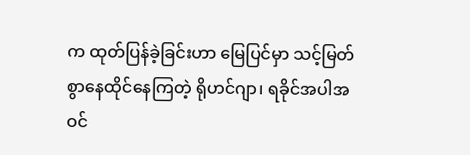က ထုတ်ပြန်ခဲ့ခြင်းဟာ မြေပြင်မှာ သင့်မြတ်စွာနေထိုင်နေကြတဲ့ ရိုဟင်ဂျာ၊ ရခိုင်အပါအဝင်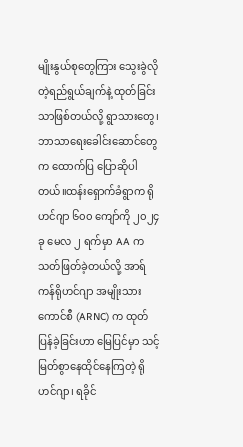မျိုးနွယ်စုတွေကြား သွေးခွဲလိုတဲ့ရည်ရွယ်ချက်နဲ့ ထုတ်ခြင်းသာဖြစ်တယ်လို့ ရွာသားတွေ၊ ဘာသာရေးခေါင်းဆောင်တွေက ထောက်ပြ ပြောဆိုပါတယ်။ထန်းရှောက်ခံရွာက ရိုဟင်ဂျာ ၆၀၀ ကျော်ကို ၂၀၂၄ ခု မေလ ၂ ရက်မှာ AA က သတ်ဖြတ်ခဲ့တယ်လို့ အာရ်ကန်ရိုဟင်ဂျာ အမျိုးသားကောင်စီ (ARNC) က ထုတ်ပြန်ခဲ့ခြင်းဟာ မြေပြင်မှာ သင့်မြတ်စွာနေထိုင်နေကြတဲ့ ရိုဟင်ဂျာ၊ ရခိုင်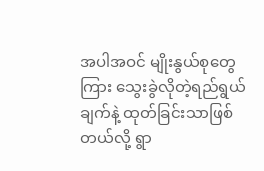အပါအဝင် မျိုးနွယ်စုတွေကြား သွေးခွဲလိုတဲ့ရည်ရွယ်ချက်နဲ့ ထုတ်ခြင်းသာဖြစ်တယ်လို့ ရွာ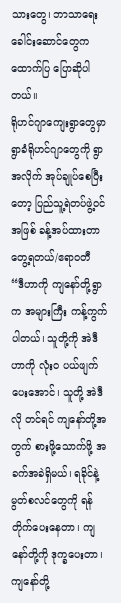သားတွေ၊ ဘာသာရေးခေါင်းဆောင်တွေက ထောက်ပြ ပြောဆိုပါတယ်။
ရိုဟင်ဂျာကျေးရွာတွေမှာ ရွာခံရိုဟင်ဂျာတွေကို ရွာအလိုက် အုပ်ချုပ်စေပြီးတော့ ပြည်သူ့ရဲတပ်ဖွဲ့ဝင်အဖြစ် ခန့်အပ်ထားတာ တွေ့ရတယ်/ဧရာဝတီ
“ဒီဟာကို ကျနော်တို့ရွာက အများကြီး ကန့်ကွက်ပါတယ်၊ သူတို့ကို အဲဒီဟာကို လုံး၀ ပယ်ဖျက်ပေးအောင်၊ သူတို့ အဲဒီလို တင်ရင် ကျနော်တို့အတွက် စားဖို့သောက်ဖို့ အခက်အခဲရှိမယ်၊ ရခိုင်နဲ့ မွတ်စလင်တွေကို ရန်တိုက်ပေးနေတာ၊ ကျနော်တို့ကို ဒုက္ခပေးတာ၊ ကျနော်တို့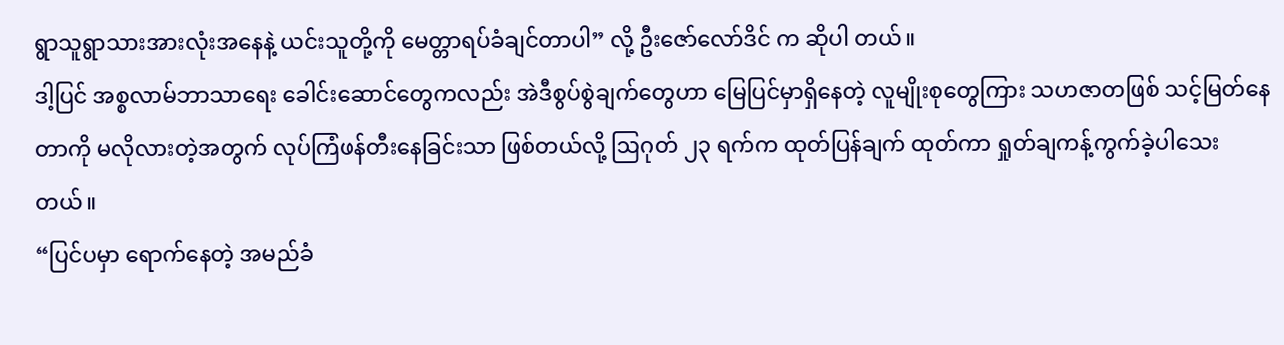ရွာသူရွာသားအားလုံးအနေနဲ့ ယင်းသူတို့ကို မေတ္တာရပ်ခံချင်တာပါ” လို့ ဦးဇော်လော်ဒိင် က ဆိုပါ တယ်။
ဒါ့ပြင် အစ္စလာမ်ဘာသာရေး ခေါင်းဆောင်တွေကလည်း အဲဒီစွပ်စွဲချက်တွေဟာ မြေပြင်မှာရှိနေတဲ့ လူမျိုးစုတွေကြား သဟဇာတဖြစ် သင့်မြတ်နေတာကို မလိုလားတဲ့အတွက် လုပ်ကြံဖန်တီးနေခြင်းသာ ဖြစ်တယ်လို့ ဩဂုတ် ၂၃ ရက်က ထုတ်ပြန်ချက် ထုတ်ကာ ရှုတ်ချကန့်ကွက်ခဲ့ပါသေးတယ်။
“ပြင်ပမှာ ရောက်နေတဲ့ အမည်ခံ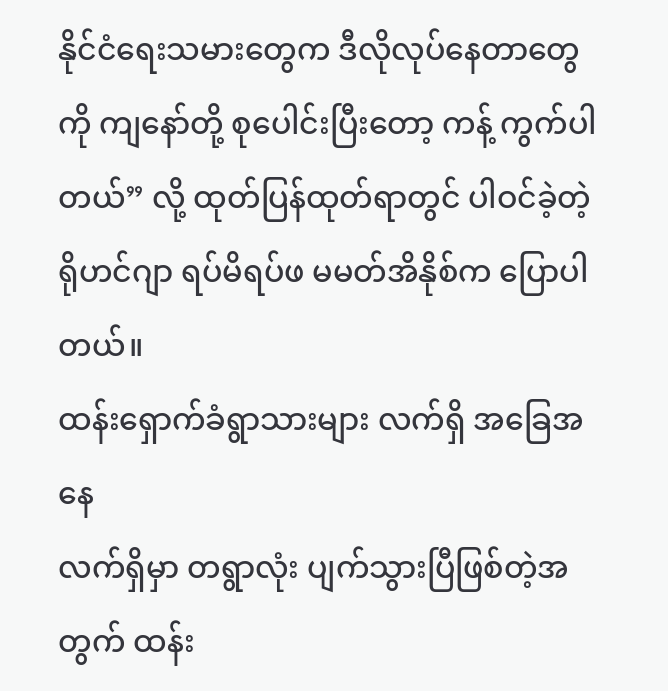နိုင်ငံရေးသမားတွေက ဒီလိုလုပ်နေတာတွေကို ကျနော်တို့ စုပေါင်းပြီးတော့ ကန့် ကွက်ပါ တယ်” လို့ ထုတ်ပြန်ထုတ်ရာတွင် ပါဝင်ခဲ့တဲ့ ရိုဟင်ဂျာ ရပ်မိရပ်ဖ မမတ်အိနိုစ်က ပြောပါတယ်။
ထန်းရှောက်ခံရွာသားများ လက်ရှိ အခြေအနေ
လက်ရှိမှာ တရွာလုံး ပျက်သွားပြီဖြစ်တဲ့အတွက် ထန်း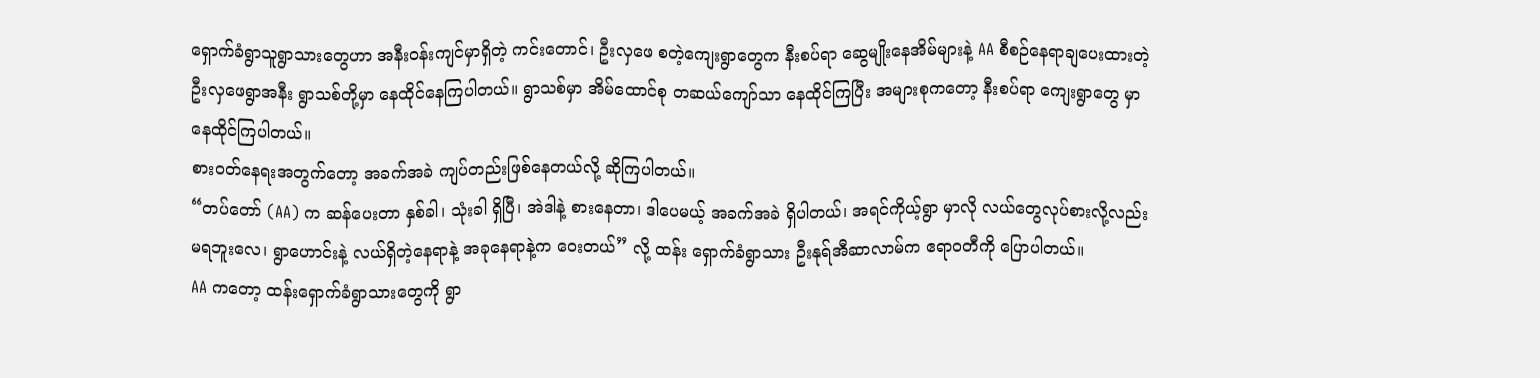ရှောက်ခံရွာသူရွာသားတွေဟာ အနီးဝန်းကျင်မှာရှိတဲ့ ကင်းတောင်၊ ဦးလှဖေ စတဲ့ကျေးရွာတွေက နီးစပ်ရာ ဆွေမျိုးနေအိမ်များနဲ့ AA စီစဉ်နေရာချပေးထားတဲ့ ဦးလှဖေရွာအနီး ရွာသစ်တို့မှာ နေထိုင်နေကြပါတယ်။ ရွာသစ်မှာ အိမ်ထောင်စု တဆယ်ကျော်သာ နေထိုင်ကြပြီး အများစုကတော့ နီးစပ်ရာ ကျေးရွာတွေ မှာ နေထိုင်ကြပါတယ်။
စားဝတ်နေရးအတွက်တော့ အခက်အခဲ ကျပ်တည်းဖြစ်နေတယ်လို့ ဆိုကြပါတယ်။
“တပ်တော် (AA) က ဆန်ပေးတာ နှစ်ခါ၊ သုံးခါ ရှိပြီ၊ အဲဒါနဲ့ စားနေတာ၊ ဒါပေမယ့် အခက်အခဲ ရှိပါတယ်၊ အရင်ကိုယ့်ရွာ မှာလို လယ်တွေလုပ်စားလို့လည်း မရဘူးလေ၊ ရွာဟောင်းနဲ့ လယ်ရှိတဲ့နေရာနဲ့ အခုနေရာနဲ့က ဝေးတယ်” လို့ ထန်း ရှောက်ခံရွာသား ဦးနုရ်အီဆာလာမ်က ဧရာဝတီကို ပြောပါတယ်။
AA ကတော့ ထန်းရှောက်ခံရွာသားတွေကို ရွာ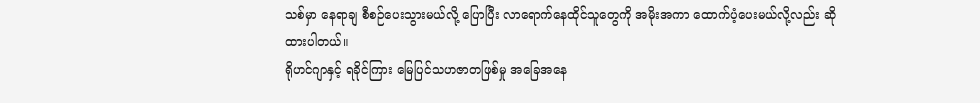သစ်မှာ နေရာချ စီစဉ်ပေးသွားမယ်လို့ ပြောပြီး လာရောက်နေထိုင်သူတွေကို အမိုးအကာ ထောက်ပံ့ပေးမယ်လို့လည်း ဆိုထားပါတယ်။
ရိုဟင်ဂျာနှင့် ရခိုင်ကြား မြေပြင်သဟဇာတဖြစ်မှု အခြေအနေ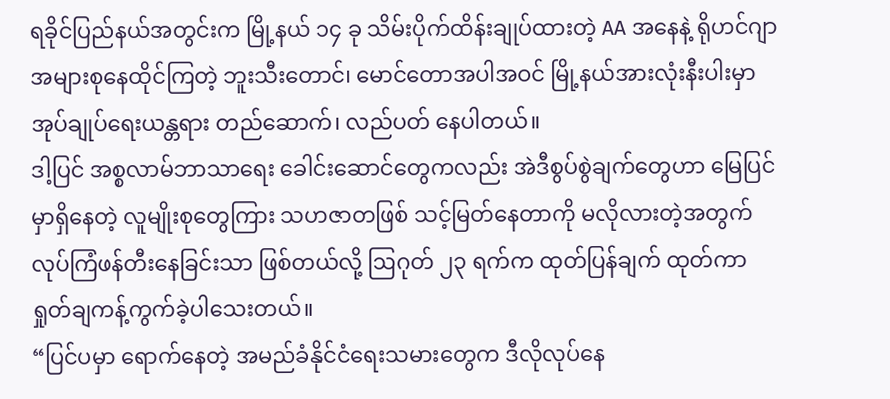ရခိုင်ပြည်နယ်အတွင်းက မြို့နယ် ၁၄ ခု သိမ်းပိုက်ထိန်းချုပ်ထားတဲ့ AA အနေနဲ့ ရိုဟင်ဂျာအများစုနေထိုင်ကြတဲ့ ဘူးသီးတောင်၊ မောင်တောအပါအဝင် မြို့နယ်အားလုံးနီးပါးမှာ အုပ်ချုပ်ရေးယန္တရား တည်ဆောက်၊ လည်ပတ် နေပါတယ်။
ဒါ့ပြင် အစ္စလာမ်ဘာသာရေး ခေါင်းဆောင်တွေကလည်း အဲဒီစွပ်စွဲချက်တွေဟာ မြေပြင်မှာရှိနေတဲ့ လူမျိုးစုတွေကြား သဟဇာတဖြစ် သင့်မြတ်နေတာကို မလိုလားတဲ့အတွက် လုပ်ကြံဖန်တီးနေခြင်းသာ ဖြစ်တယ်လို့ ဩဂုတ် ၂၃ ရက်က ထုတ်ပြန်ချက် ထုတ်ကာ ရှုတ်ချကန့်ကွက်ခဲ့ပါသေးတယ်။
“ပြင်ပမှာ ရောက်နေတဲ့ အမည်ခံနိုင်ငံရေးသမားတွေက ဒီလိုလုပ်နေ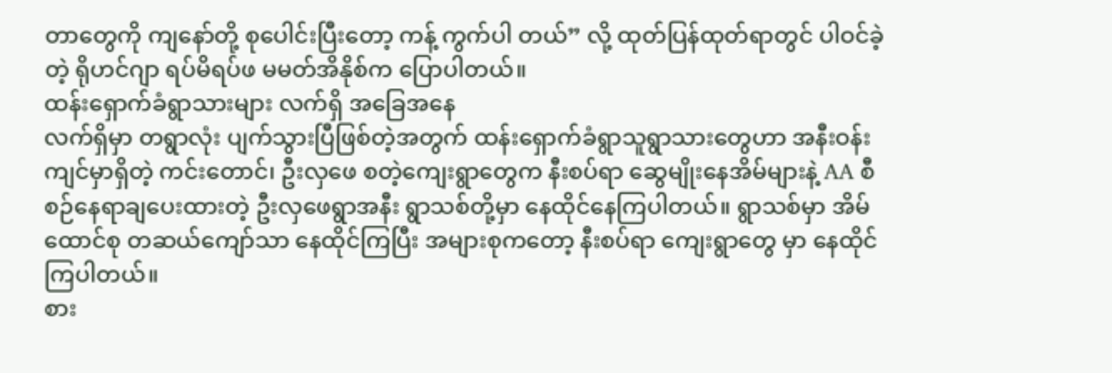တာတွေကို ကျနော်တို့ စုပေါင်းပြီးတော့ ကန့် ကွက်ပါ တယ်” လို့ ထုတ်ပြန်ထုတ်ရာတွင် ပါဝင်ခဲ့တဲ့ ရိုဟင်ဂျာ ရပ်မိရပ်ဖ မမတ်အိနိုစ်က ပြောပါတယ်။
ထန်းရှောက်ခံရွာသားများ လက်ရှိ အခြေအနေ
လက်ရှိမှာ တရွာလုံး ပျက်သွားပြီဖြစ်တဲ့အတွက် ထန်းရှောက်ခံရွာသူရွာသားတွေဟာ အနီးဝန်းကျင်မှာရှိတဲ့ ကင်းတောင်၊ ဦးလှဖေ စတဲ့ကျေးရွာတွေက နီးစပ်ရာ ဆွေမျိုးနေအိမ်များနဲ့ AA စီစဉ်နေရာချပေးထားတဲ့ ဦးလှဖေရွာအနီး ရွာသစ်တို့မှာ နေထိုင်နေကြပါတယ်။ ရွာသစ်မှာ အိမ်ထောင်စု တဆယ်ကျော်သာ နေထိုင်ကြပြီး အများစုကတော့ နီးစပ်ရာ ကျေးရွာတွေ မှာ နေထိုင်ကြပါတယ်။
စား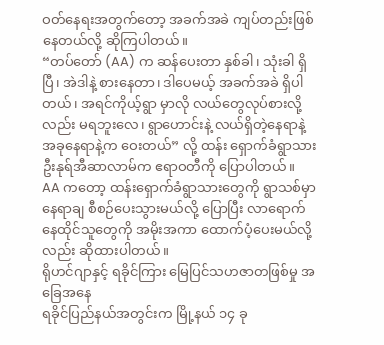ဝတ်နေရးအတွက်တော့ အခက်အခဲ ကျပ်တည်းဖြစ်နေတယ်လို့ ဆိုကြပါတယ်။
“တပ်တော် (AA) က ဆန်ပေးတာ နှစ်ခါ၊ သုံးခါ ရှိပြီ၊ အဲဒါနဲ့ စားနေတာ၊ ဒါပေမယ့် အခက်အခဲ ရှိပါတယ်၊ အရင်ကိုယ့်ရွာ မှာလို လယ်တွေလုပ်စားလို့လည်း မရဘူးလေ၊ ရွာဟောင်းနဲ့ လယ်ရှိတဲ့နေရာနဲ့ အခုနေရာနဲ့က ဝေးတယ်” လို့ ထန်း ရှောက်ခံရွာသား ဦးနုရ်အီဆာလာမ်က ဧရာဝတီကို ပြောပါတယ်။
AA ကတော့ ထန်းရှောက်ခံရွာသားတွေကို ရွာသစ်မှာ နေရာချ စီစဉ်ပေးသွားမယ်လို့ ပြောပြီး လာရောက်နေထိုင်သူတွေကို အမိုးအကာ ထောက်ပံ့ပေးမယ်လို့လည်း ဆိုထားပါတယ်။
ရိုဟင်ဂျာနှင့် ရခိုင်ကြား မြေပြင်သဟဇာတဖြစ်မှု အခြေအနေ
ရခိုင်ပြည်နယ်အတွင်းက မြို့နယ် ၁၄ ခု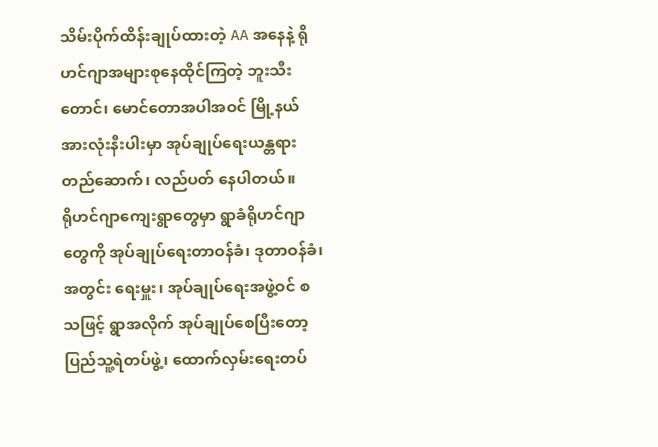သိမ်းပိုက်ထိန်းချုပ်ထားတဲ့ AA အနေနဲ့ ရိုဟင်ဂျာအများစုနေထိုင်ကြတဲ့ ဘူးသီးတောင်၊ မောင်တောအပါအဝင် မြို့နယ်အားလုံးနီးပါးမှာ အုပ်ချုပ်ရေးယန္တရား တည်ဆောက်၊ လည်ပတ် နေပါတယ်။
ရိုဟင်ဂျာကျေးရွာတွေမှာ ရွာခံရိုဟင်ဂျာတွေကို အုပ်ချုပ်ရေးတာဝန်ခံ၊ ဒုတာဝန်ခံ၊ အတွင်း ရေးမှူး၊ အုပ်ချုပ်ရေးအဖွဲ့ဝင် စသဖြင့် ရွာအလိုက် အုပ်ချုပ်စေပြီးတော့ ပြည်သူ့ရဲတပ်ဖွဲ့၊ ထောက်လှမ်းရေးတပ်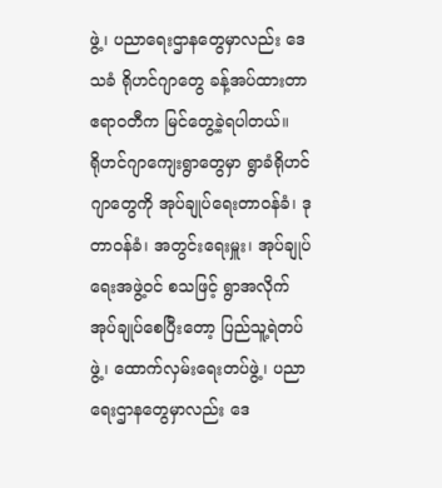ဖွဲ့၊ ပညာရေးဌာနတွေမှာလည်း ဒေသခံ ရိုဟင်ဂျာတွေ ခန့်အပ်ထားတာ ဧရာဝတီက မြင်တွေ့ခဲ့ရပါတယ်။
ရိုဟင်ဂျာကျေးရွာတွေမှာ ရွာခံရိုဟင်ဂျာတွေကို အုပ်ချုပ်ရေးတာဝန်ခံ၊ ဒုတာဝန်ခံ၊ အတွင်းရေးမှူး၊ အုပ်ချုပ်ရေးအဖွဲ့ဝင် စသဖြင့် ရွာအလိုက် အုပ်ချုပ်စေပြီးတော့ ပြည်သူ့ရဲတပ်ဖွဲ့၊ ထောက်လှမ်းရေးတပ်ဖွဲ့၊ ပညာရေးဌာနတွေမှာလည်း ဒေ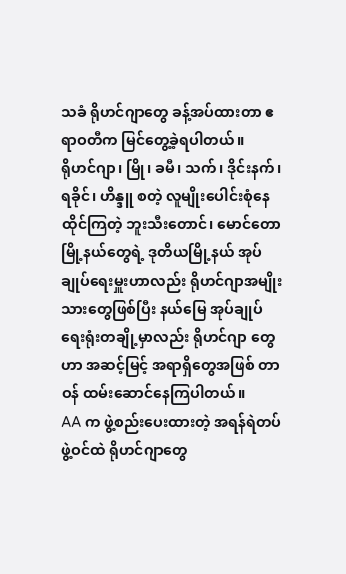သခံ ရိုဟင်ဂျာတွေ ခန့်အပ်ထားတာ ဧရာဝတီက မြင်တွေ့ခဲ့ရပါတယ်။
ရိုဟင်ဂျာ၊ မြို၊ ခမီ၊ သက်၊ ဒိုင်းနက်၊ ရခိုင်၊ ဟိန္ဒူ စတဲ့ လူမျိုးပေါင်းစုံနေထိုင်ကြတဲ့ ဘူးသီးတောင်၊ မောင်တောမြို့နယ်တွေရဲ့ ဒုတိယမြို့နယ် အုပ်ချုပ်ရေးမှူးဟာလည်း ရိုဟင်ဂျာအမျိုးသားတွေဖြစ်ပြီး နယ်မြေ အုပ်ချုပ်ရေးရုံးတချို့မှာလည်း ရိုဟင်ဂျာ တွေဟာ အဆင့်မြင့် အရာရှိတွေအဖြစ် တာဝန် ထမ်းဆောင်နေကြပါတယ်။
AA က ဖွဲ့စည်းပေးထားတဲ့ အရန်ရဲတပ်ဖွဲ့ဝင်ထဲ ရိုဟင်ဂျာတွေ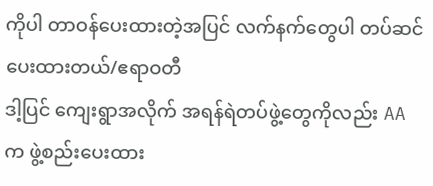ကိုပါ တာဝန်ပေးထားတဲ့အပြင် လက်နက်တွေပါ တပ်ဆင်ပေးထားတယ်/ဧရာဝတီ
ဒါ့ပြင် ကျေးရွာအလိုက် အရန်ရဲတပ်ဖွဲ့တွေကိုလည်း AA က ဖွဲ့စည်းပေးထား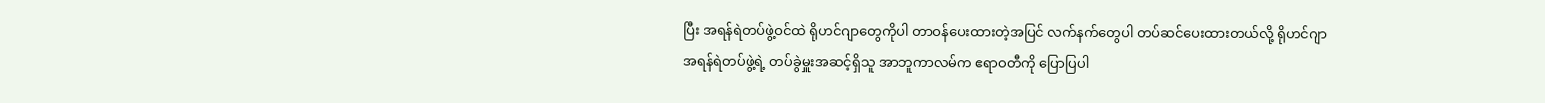ပြီး အရန်ရဲတပ်ဖွဲ့ဝင်ထဲ ရိုဟင်ဂျာတွေကိုပါ တာဝန်ပေးထားတဲ့အပြင် လက်နက်တွေပါ တပ်ဆင်ပေးထားတယ်လို့ ရိုဟင်ဂျာ အရန်ရဲတပ်ဖွဲ့ရဲ့ တပ်ခွဲမှူးအဆင့်ရှိသူ အာဘူကာလမ်က ဧရာဝတီကို ပြောပြပါ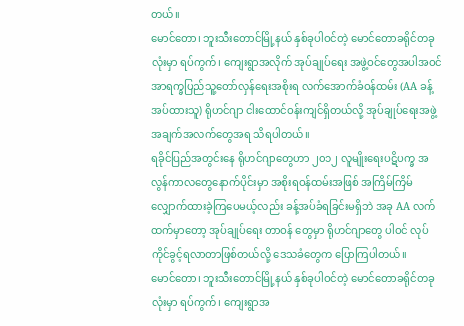တယ်။
မောင်တော၊ ဘူးသီးတောင်မြို့နယ် နှစ်ခုပါဝင်တဲ့ မောင်တောခရိုင်တခုလုံးမှာ ရပ်ကွက်၊ ကျေးရွာအလိုက် အုပ်ချုပ်ရေး အဖွဲ့ဝင်တွေအပါအဝင် အာရက္ခပြည်သူ့တော်လှန်ရေးအစိုးရ လက်အောက်ခံဝန်ထမ်း (AA ခန့်အပ်ထားသူ) ရိုဟင်ဂျာ ငါးထောင်ဝန်းကျင်ရှိတယ်လို့ အုပ်ချုပ်ရေးအဖွဲ့ အချက်အလက်တွေအရ သိရပါတယ်။
ရခိုင်ပြည်အတွင်းနေ ရိုဟင်ဂျာတွေဟာ ၂၀၁၂ လူမျိုးရေးပဋိပက္ခ အလွန်ကာလတွေနောက်ပိုင်းမှာ အစိုးရဝန်ထမ်းအဖြစ် အကြိမ်ကြိမ် လျှောက်ထားခဲ့ကြပေမယ့်လည်း ခန့်အပ်ခံရခြင်းမရှိဘဲ အခု AA လက်ထက်မှာတော့ အုပ်ချုပ်ရေး တာဝန် တွေမှာ ရိုဟင်ဂျာတွေ ပါဝင် လုပ်ကိုင်ခွင့်ရလာတာဖြစ်တယ်လို့ ဒေသခံတွေက ပြောကြပါတယ်။
မောင်တော၊ ဘူးသီးတောင်မြို့နယ် နှစ်ခုပါဝင်တဲ့ မောင်တောခရိုင်တခုလုံးမှာ ရပ်ကွက်၊ ကျေးရွာအ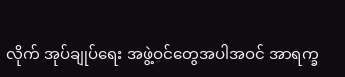လိုက် အုပ်ချုပ်ရေး အဖွဲ့ဝင်တွေအပါအဝင် အာရက္ခ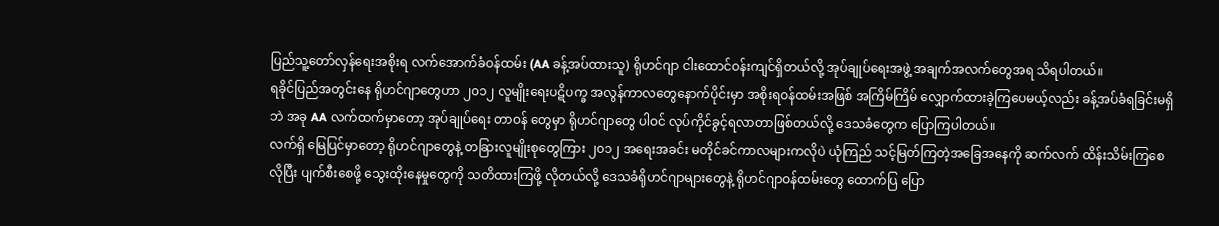ပြည်သူ့တော်လှန်ရေးအစိုးရ လက်အောက်ခံဝန်ထမ်း (AA ခန့်အပ်ထားသူ) ရိုဟင်ဂျာ ငါးထောင်ဝန်းကျင်ရှိတယ်လို့ အုပ်ချုပ်ရေးအဖွဲ့ အချက်အလက်တွေအရ သိရပါတယ်။
ရခိုင်ပြည်အတွင်းနေ ရိုဟင်ဂျာတွေဟာ ၂၀၁၂ လူမျိုးရေးပဋိပက္ခ အလွန်ကာလတွေနောက်ပိုင်းမှာ အစိုးရဝန်ထမ်းအဖြစ် အကြိမ်ကြိမ် လျှောက်ထားခဲ့ကြပေမယ့်လည်း ခန့်အပ်ခံရခြင်းမရှိဘဲ အခု AA လက်ထက်မှာတော့ အုပ်ချုပ်ရေး တာဝန် တွေမှာ ရိုဟင်ဂျာတွေ ပါဝင် လုပ်ကိုင်ခွင့်ရလာတာဖြစ်တယ်လို့ ဒေသခံတွေက ပြောကြပါတယ်။
လက်ရှိ မြေပြင်မှာတော့ ရိုဟင်ဂျာတွေနဲ့ တခြားလူမျိုးစုတွေကြား ၂၀၁၂ အရေးအခင်း မတိုင်ခင်ကာလများကလိုပဲ ယုံကြည် သင့်မြတ်ကြတဲ့အခြေအနေကို ဆက်လက် ထိန်းသိမ်းကြစေလိုပြီး ပျက်စီးစေဖို့ သွေးထိုးနေမှုတွေကို သတိထားကြဖို့ လိုတယ်လို့ ဒေသခံရိုဟင်ဂျာများတွေနဲ့ ရိုဟင်ဂျာဝန်ထမ်းတွေ ထောက်ပြ ပြော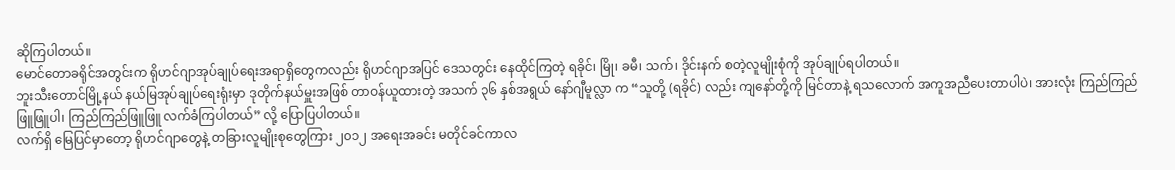ဆိုကြပါတယ်။
မောင်တောခရိုင်အတွင်းက ရိုဟင်ဂျာအုပ်ချုပ်ရေးအရာရှိတွေကလည်း ရိုဟင်ဂျာအပြင် ဒေသတွင်း နေထိုင်ကြတဲ့ ရခိုင်၊ မြို၊ ခမီ၊ သက်၊ ဒိုင်းနက် စတဲ့လူမျိုးစုံကို အုပ်ချုပ်ရပါတယ်။
ဘူးသီးတောင်မြို့နယ် နယ်မြအုပ်ချုပ်ရေးရုံးမှာ ဒုတိုက်နယ်မှူးအဖြစ် တာဝန်ယူထားတဲ့ အသက် ၃၆ နှစ်အရွယ် နော်ဂျီမူလ္လာ က “သူတို့ (ရခိုင်) လည်း ကျနော်တို့ကို မြင်တာနဲ့ ရသလောက် အကူအညီပေးတာပါပဲ၊ အားလုံး ကြည်ကြည်ဖြူဖြူပါ၊ ကြည်ကြည်ဖြူဖြူ လက်ခံကြပါတယ်” လို့ ပြောပြပါတယ်။
လက်ရှိ မြေပြင်မှာတော့ ရိုဟင်ဂျာတွေနဲ့ တခြားလူမျိုးစုတွေကြား ၂၀၁၂ အရေးအခင်း မတိုင်ခင်ကာလ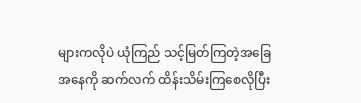များကလိုပဲ ယုံကြည် သင့်မြတ်ကြတဲ့အခြေအနေကို ဆက်လက် ထိန်းသိမ်းကြစေလိုပြီး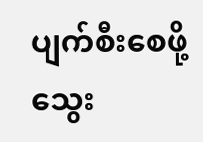ပျက်စီးစေဖို့ သွေး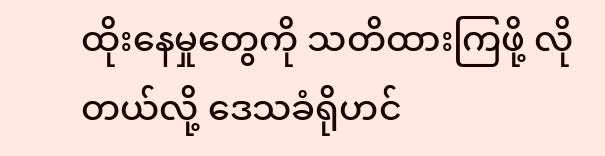ထိုးနေမှုတွေကို သတိထားကြဖို့ လိုတယ်လို့ ဒေသခံရိုဟင်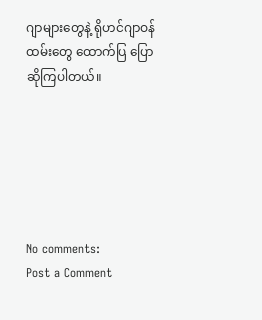ဂျာများတွေနဲ့ ရိုဟင်ဂျာဝန်ထမ်းတွေ ထောက်ပြ ပြောဆိုကြပါတယ်။






No comments:
Post a Comment